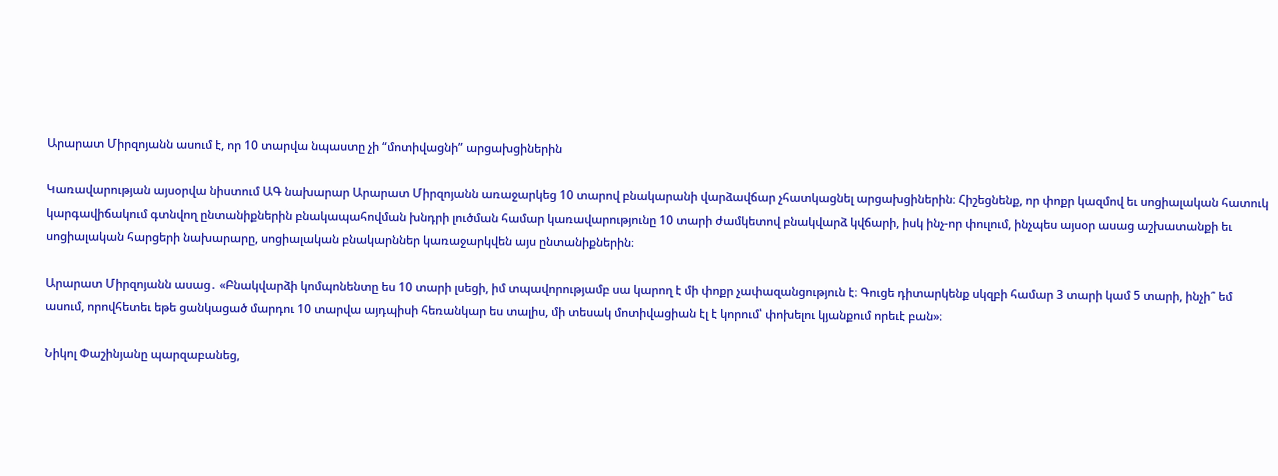Արարատ Միրզոյանն ասում է, որ 10 տարվա նպաստը չի “մոտիվացնի” արցախցիներին

Կառավարության այսօրվա նիստում ԱԳ նախարար Արարատ Միրզոյանն առաջարկեց 10 տարով բնակարանի վարձավճար չհատկացնել արցախցիներին։ Հիշեցնենք, որ փոքր կազմով եւ սոցիալական հատուկ կարգավիճակում գտնվող ընտանիքներին բնակապահովման խնդրի լուծման համար կառավարությունը 10 տարի ժամկետով բնակվարձ կվճարի, իսկ ինչ-որ փուլում, ինչպես այսօր ասաց աշխատանքի եւ սոցիալական հարցերի նախարարը, սոցիալական բնակարններ կառաջարկվեն այս ընտանիքներին։

Արարատ Միրզոյանն ասաց․ «Բնակվարձի կոմպոնենտը ես 10 տարի լսեցի, իմ տպավորությամբ սա կարող է մի փոքր չափազանցություն է։ Գուցե դիտարկենք սկզբի համար 3 տարի կամ 5 տարի, ինչի՞ եմ ասում, որովհետեւ եթե ցանկացած մարդու 10 տարվա այդպիսի հեռանկար ես տալիս, մի տեսակ մոտիվացիան էլ է կորում՝ փոխելու կյանքում որեւէ բան»։

Նիկոլ Փաշինյանը պարզաբանեց,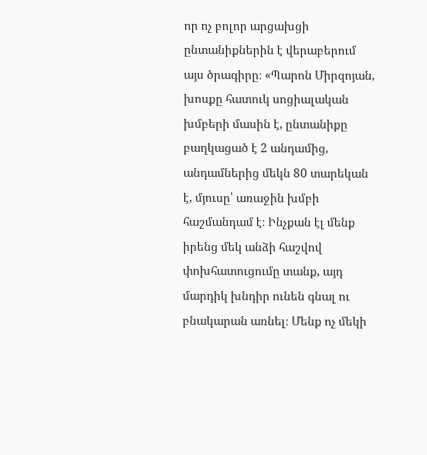որ ոչ բոլոր արցախցի ընտանիքներին է վերաբերում այս ծրագիրը։ «Պարոն Միրզոյան, խոսքը հատուկ սոցիալական խմբերի մասին է, ընտանիքը բաղկացած է 2 անդամից, անդամներից մեկն 80 տարեկան է, մյուսը՝ առաջին խմբի հաշմանդամ է։ Ինչքան էլ մենք իրենց մեկ անձի հաշվով փոխհատուցումը տանք, այդ մարդիկ խնդիր ունեն գնալ ու բնակարան առնել։ Մենք ոչ մեկի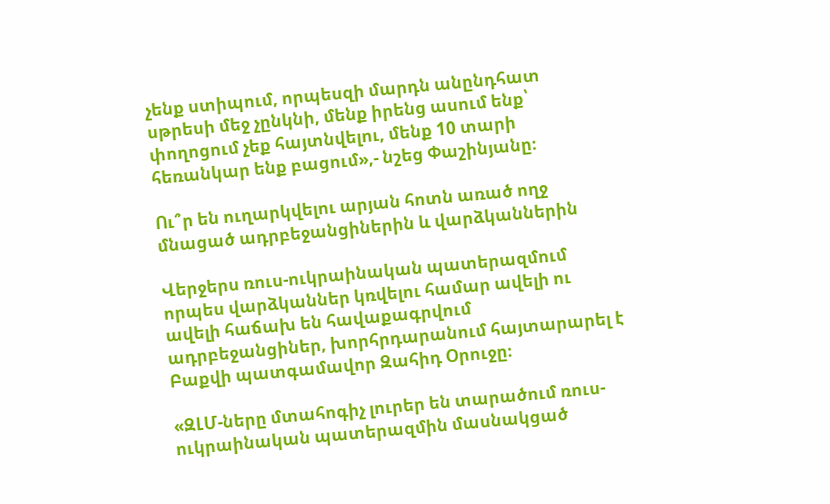չենք ստիպում, որպեսզի մարդն անընդհատ սթրեսի մեջ չընկնի, մենք իրենց ասում ենք՝ փողոցում չեք հայտնվելու, մենք 10 տարի հեռանկար ենք բացում»,- նշեց Փաշինյանը։

Ու՞ր են ուղարկվելու արյան հոտն առած ողջ մնացած ադրբեջանցիներին և վարձկաններին

Վերջերս ռուս-ուկրաինական պատերազմում որպես վարձկաններ կռվելու համար ավելի ու ավելի հաճախ են հավաքագրվում ադրբեջանցիներ, խորհրդարանում հայտարարել է Բաքվի պատգամավոր Զահիդ Օրուջը։

«ԶԼՄ-ները մտահոգիչ լուրեր են տարածում ռուս-ուկրաինական պատերազմին մասնակցած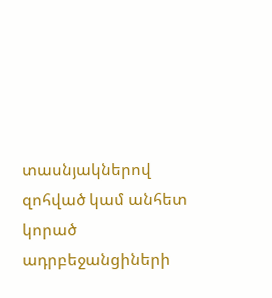տասնյակներով զոհված կամ անհետ կորած ադրբեջանցիների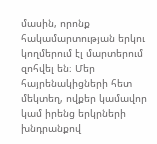մասին, որոնք հակամարտության երկու կողմերում էլ մարտերում զոհվել են։ Մեր հայրենակիցների հետ մեկտեղ, ովքեր կամավոր կամ իրենց երկրների խնդրանքով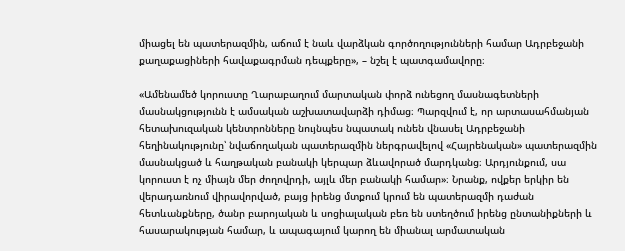միացել են պատերազմին, աճում է նաև վարձկան գործողությունների համար Ադրբեջանի քաղաքացիների հավաքագրման դեպքերը», – նշել է պատգամավորը։

«Ամենամեծ կորուստը Ղարաբաղում մարտական փորձ ունեցող մասնագետների մասնակցությունն է ամսական աշխատավարձի դիմաց։ Պարզվում է, որ արտասահմանյան հետախուզական կենտրոնները նույնպես նպատակ ունեն վնասել Ադրբեջանի հեղինակությունը՝ նվաճողական պատերազմին ներգրավելով «Հայրենական» պատերազմին մասնակցած և հաղթական բանակի կերպար ձևավորած մարդկանց։ Արդյունքում, սա կորուստ է ոչ միայն մեր ժողովրդի, այլև մեր բանակի համար»։ Նրանք, ովքեր երկիր են վերադառնում վիրավորված, բայց իրենց մտքում կրում են պատերազմի դաժան հետևանքները, ծանր բարոյական և սոցիալական բեռ են ստեղծում իրենց ընտանիքների և հասարակության համար, և ապագայում կարող են միանալ արմատական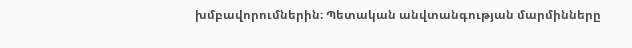խմբավորումներին։ Պետական անվտանգության մարմինները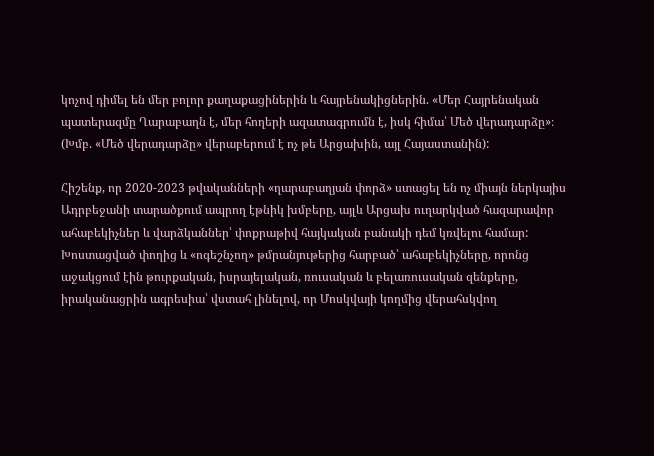կոչով դիմել են մեր բոլոր քաղաքացիներին և հայրենակիցներին. «Մեր Հայրենական պատերազմը Ղարաբաղն է, մեր հողերի ազատագրումն է, իսկ հիմա՝ Մեծ վերադարձը»։ (Խմբ. «Մեծ վերադարձը» վերաբերում է ոչ թե Արցախին, այլ Հայաստանին):

Հիշենք, որ 2020-2023 թվականների «ղարաբաղյան փորձ» ստացել են ոչ միայն ներկայիս Ադրբեջանի տարածքում ապրող էթնիկ խմբերը, այլև Արցախ ուղարկված հազարավոր ահաբեկիչներ և վարձկաններ՝ փոքրաթիվ հայկական բանակի դեմ կռվելու համար: Խոստացված փողից և «ոգեշնչող» թմրանյութերից հարբած՝ ահաբեկիչները, որոնց աջակցում էին թուրքական, իսրայելական, ռուսական և բելառուսական զենքերը, իրականացրին ագրեսիա՝ վստահ լինելով, որ Մոսկվայի կողմից վերահսկվող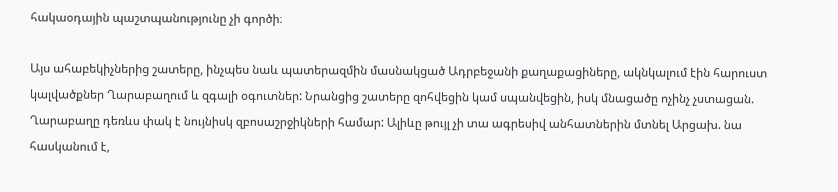հակաօդային պաշտպանությունը չի գործի։

Այս ահաբեկիչներից շատերը, ինչպես նաև պատերազմին մասնակցած Ադրբեջանի քաղաքացիները, ակնկալում էին հարուստ կալվածքներ Ղարաբաղում և զգալի օգուտներ: Նրանցից շատերը զոհվեցին կամ սպանվեցին, իսկ մնացածը ոչինչ չստացան. Ղարաբաղը դեռևս փակ է նույնիսկ զբոսաշրջիկների համար: Ալիևը թույլ չի տա ագրեսիվ անհատներին մտնել Արցախ. նա հասկանում է,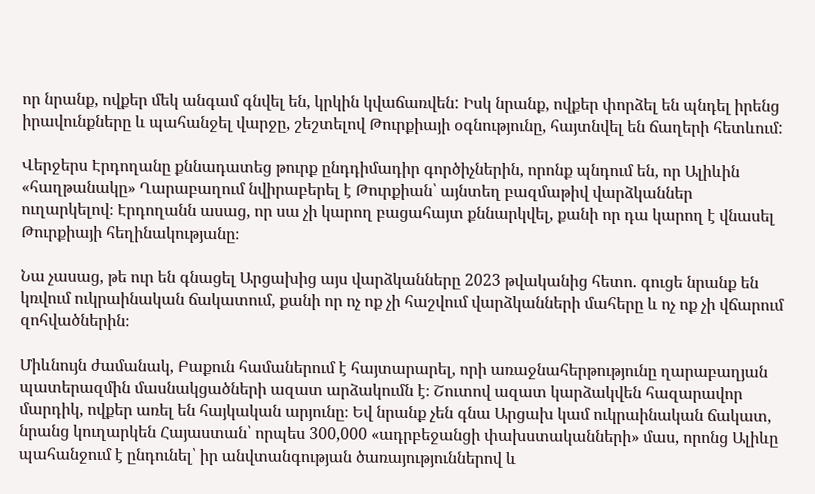որ նրանք, ովքեր մեկ անգամ գնվել են, կրկին կվաճառվեն: Իսկ նրանք, ովքեր փորձել են պնդել իրենց իրավունքները և պահանջել վարջը, շեշտելով Թուրքիայի օգնությունը, հայտնվել են ճաղերի հետևում:

Վերջերս Էրդողանը քննադատեց թուրք ընդդիմադիր գործիչներին, որոնք պնդում են, որ Ալիևին «հաղթանակը» Ղարաբաղում նվիրաբերել է Թուրքիան՝ այնտեղ բազմաթիվ վարձկաններ ուղարկելով։ Էրդողանն ասաց, որ սա չի կարող բացահայտ քննարկվել, քանի որ դա կարող է վնասել Թուրքիայի հեղինակությանը։

Նա չասաց, թե ուր են գնացել Արցախից այս վարձկանները 2023 թվականից հետո. գուցե նրանք են կռվում ուկրաինական ճակատում, քանի որ ոչ ոք չի հաշվում վարձկանների մահերը և ոչ ոք չի վճարում զոհվածներին։

Միևնույն ժամանակ, Բաքուն համաներում է հայտարարել, որի առաջնահերթությունը ղարաբաղյան պատերազմին մասնակցածների ազատ արձակումն է։ Շուտով ազատ կարձակվեն հազարավոր մարդիկ, ովքեր առել են հայկական արյունը։ Եվ նրանք չեն գնա Արցախ կամ ուկրաինական ճակատ, նրանց կուղարկեն Հայաստան՝ որպես 300,000 «ադրբեջանցի փախստականների» մաս, որոնց Ալիևը պահանջում է ընդունել՝ իր անվտանգության ծառայություններով և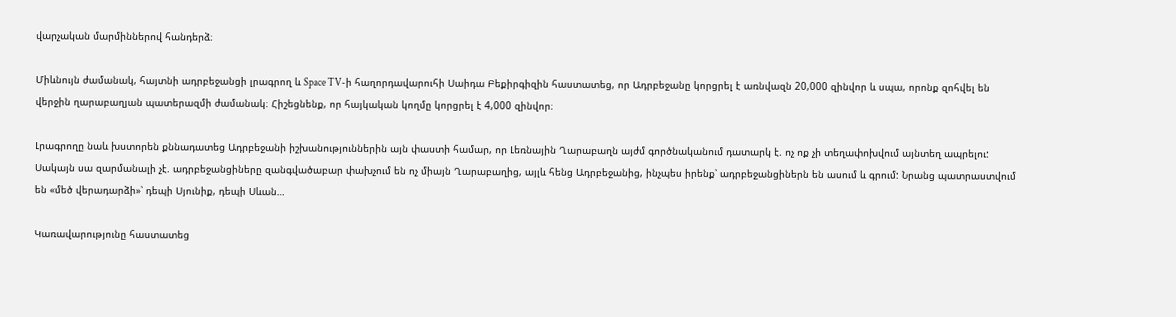վարչական մարմիններով հանդերձ։

Միևնույն ժամանակ, հայտնի ադրբեջանցի լրագրող և Space TV-ի հաղորդավարուհի Սաիդա Բեքիրգիզին հաստատեց, որ Ադրբեջանը կորցրել է առնվազն 20,000 զինվոր և սպա, որոնք զոհվել են վերջին ղարաբաղյան պատերազմի ժամանակ։ Հիշեցնենք, որ հայկական կողմը կորցրել է 4,000 զինվոր։

Լրագրողը նաև խստորեն քննադատեց Ադրբեջանի իշխանություններին այն փաստի համար, որ Լեռնային Ղարաբաղն այժմ գործնականում դատարկ է. ոչ ոք չի տեղափոխվում այնտեղ ապրելու: Սակայն սա զարմանալի չէ. ադրբեջանցիները զանգվածաբար փախչում են ոչ միայն Ղարաբաղից, այլև հենց Ադրբեջանից, ինչպես իրենք՝ ադրբեջանցիներն են ասում և գրում: Նրանց պատրաստվում են «մեծ վերադարձի»՝ դեպի Սյունիք, դեպի Սևան…

Կառավարությունը հաստատեց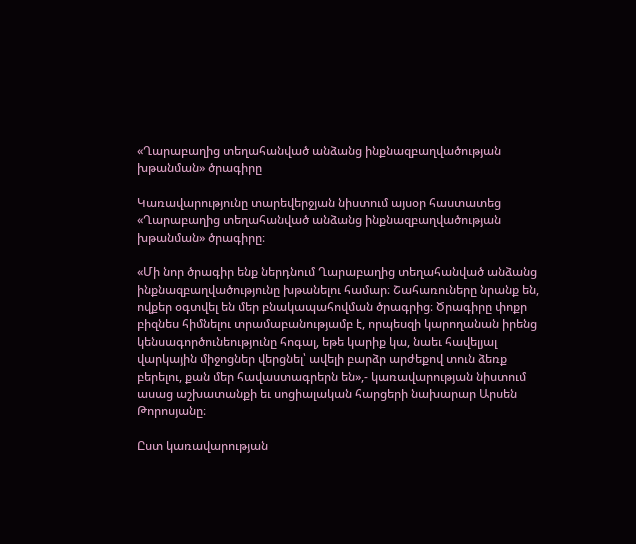«Ղարաբաղից տեղահանված անձանց ինքնազբաղվածության խթանման» ծրագիրը

Կառավարությունը տարեվերջյան նիստում այսօր հաստատեց «Ղարաբաղից տեղահանված անձանց ինքնազբաղվածության խթանման» ծրագիրը։

«Մի նոր ծրագիր ենք ներդնում Ղարաբաղից տեղահանված անձանց ինքնազբաղվածությունը խթանելու համար։ Շահառուները նրանք են, ովքեր օգտվել են մեր բնակապահովման ծրագրից։ Ծրագիրը փոքր բիզնես հիմնելու տրամաբանությամբ է, որպեսզի կարողանան իրենց կենսագործունեությունը հոգալ, եթե կարիք կա, նաեւ հավելյալ վարկային միջոցներ վերցնել՝ ավելի բարձր արժեքով տուն ձեռք բերելու, քան մեր հավաստագրերն են»,- կառավարության նիստում ասաց աշխատանքի եւ սոցիալական հարցերի նախարար Արսեն Թորոսյանը։

Ըստ կառավարության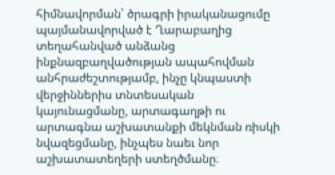հիմնավորման՝ ծրագրի իրականացումը պայմանավորված է Ղարաբաղից տեղահանված անձանց ինքնազբաղվածության ապահովման անհրաժեշտությամբ, ինչը կնպաստի վերջիններիս տնտեսական կայունացմանը, արտագաղթի ու արտագնա աշխատանքի մեկնման ռիսկի նվազեցմանը, ինչպես նաեւ նոր աշխատատեղերի ստեղծմանը։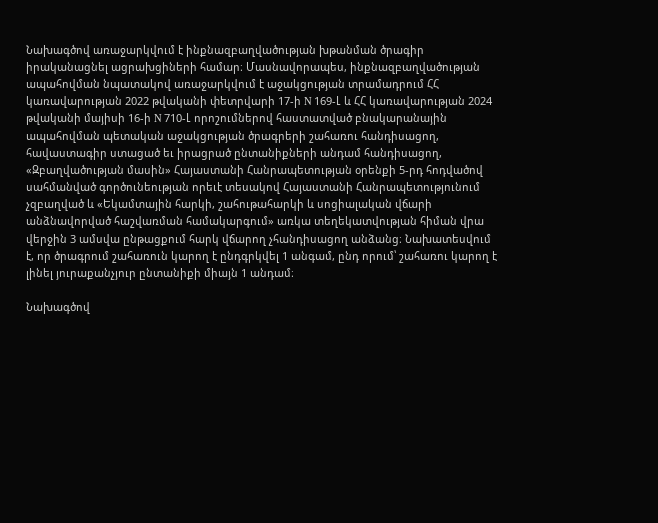Նախագծով առաջարկվում է ինքնազբաղվածության խթանման ծրագիր իրականացնել ացրախցիների համար։ Մասնավորապես, ինքնազբաղվածության ապահովման նպատակով առաջարկվում է աջակցության տրամադրում ՀՀ կառավարության 2022 թվականի փետրվարի 17-ի N 169-Լ և ՀՀ կառավարության 2024 թվականի մայիսի 16-ի N 710-Լ որոշումներով հաստատված բնակարանային ապահովման պետական աջակցության ծրագրերի շահառու հանդիսացող, հավաստագիր ստացած եւ իրացրած ընտանիքների անդամ հանդիսացող,  «Զբաղվածության մասին» Հայաստանի Հանրապետության օրենքի 5-րդ հոդվածով սահմանված գործունեության որեւէ տեսակով Հայաստանի Հանրապետությունում չզբաղված և «Եկամտային հարկի, շահութահարկի և սոցիալական վճարի անձնավորված հաշվառման համակարգում» առկա տեղեկատվության հիման վրա վերջին 3 ամսվա ընթացքում հարկ վճարող չհանդիսացող անձանց։ Նախատեսվում է, որ ծրագրում շահառուն կարող է ընդգրկվել 1 անգամ, ընդ որում՝ շահառու կարող է  լինել յուրաքանչյուր ընտանիքի միայն 1 անդամ։

Նախագծով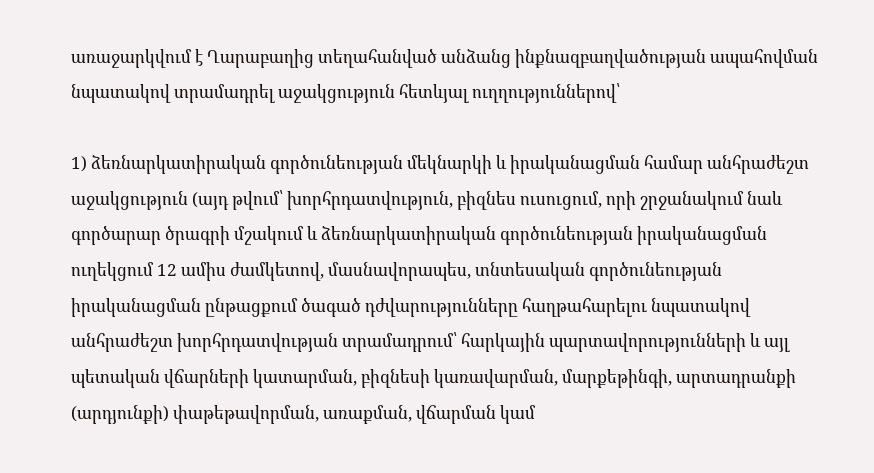առաջարկվում է Ղարաբաղից տեղահանված անձանց ինքնազբաղվածության ապահովման նպատակով տրամադրել աջակցություն հետևյալ ուղղություններով՝

1) ձեռնարկատիրական գործունեության մեկնարկի և իրականացման համար անհրաժեշտ աջակցություն (այդ թվում՝ խորհրդատվություն, բիզնես ուսուցում, որի շրջանակում նաև գործարար ծրագրի մշակում և ձեռնարկատիրական գործունեության իրականացման ուղեկցում 12 ամիս ժամկետով, մասնավորապես, տնտեսական գործունեության իրականացման ընթացքում ծագած դժվարությունները հաղթահարելու նպատակով անհրաժեշտ խորհրդատվության տրամադրում՝ հարկային պարտավորությունների և այլ պետական վճարների կատարման, բիզնեսի կառավարման, մարքեթինգի, արտադրանքի (արդյունքի) փաթեթավորման, առաքման, վճարման կամ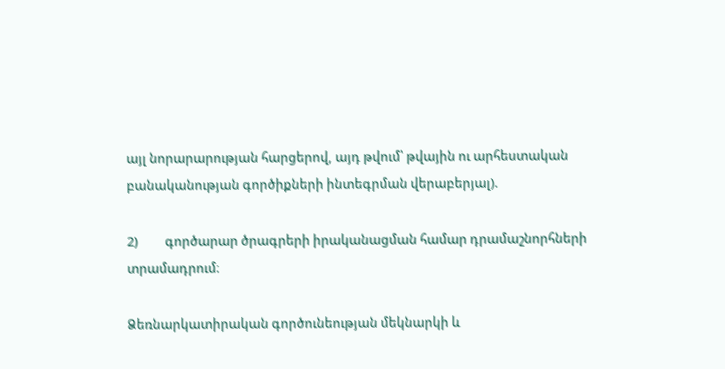այլ նորարարության հարցերով, այդ թվում՝ թվային ու արհեստական բանականության գործիքների ինտեգրման վերաբերյալ).

2)         գործարար ծրագրերի իրականացման համար դրամաշնորհների տրամադրում։

Ձեռնարկատիրական գործունեության մեկնարկի և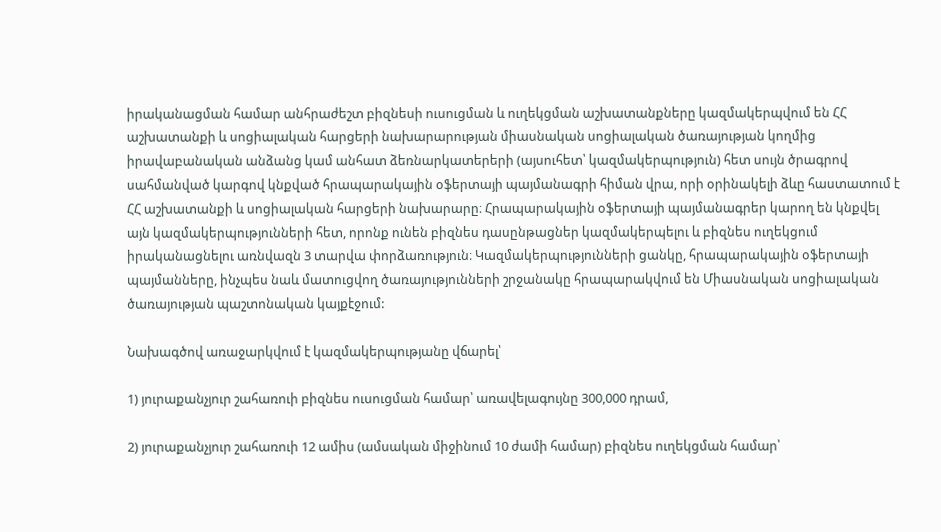իրականացման համար անհրաժեշտ բիզնեսի ուսուցման և ուղեկցման աշխատանքները կազմակերպվում են ՀՀ աշխատանքի և սոցիալական հարցերի նախարարության միասնական սոցիալական ծառայության կողմից իրավաբանական անձանց կամ անհատ ձեռնարկատերերի (այսուհետ՝ կազմակերպություն) հետ սույն ծրագրով սահմանված կարգով կնքված հրապարակային օֆերտայի պայմանագրի հիման վրա, որի օրինակելի ձևը հաստատում է ՀՀ աշխատանքի և սոցիալական հարցերի նախարարը։ Հրապարակային օֆերտայի պայմանագրեր կարող են կնքվել այն կազմակերպությունների հետ, որոնք ունեն բիզնես դասընթացներ կազմակերպելու և բիզնես ուղեկցում իրականացնելու առնվազն 3 տարվա փորձառություն։ Կազմակերպությունների ցանկը, հրապարակային օֆերտայի պայմանները, ինչպես նաև մատուցվող ծառայությունների շրջանակը հրապարակվում են Միասնական սոցիալական ծառայության պաշտոնական կայքէջում:

Նախագծով առաջարկվում է կազմակերպությանը վճարել՝

1) յուրաքանչյուր շահառուի բիզնես ուսուցման համար՝ առավելագույնը 300,000 դրամ,

2) յուրաքանչյուր շահառուի 12 ամիս (ամսական միջինում 10 ժամի համար) բիզնես ուղեկցման համար՝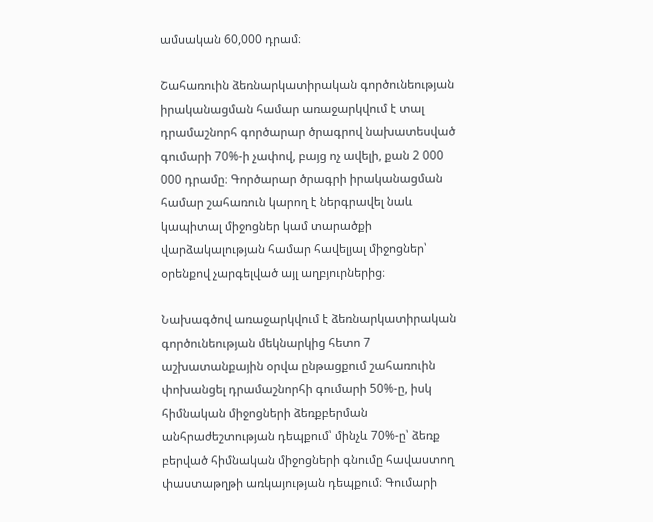ամսական 60,000 դրամ։

Շահառուին ձեռնարկատիրական գործունեության իրականացման համար առաջարկվում է տալ դրամաշնորհ գործարար ծրագրով նախատեսված գումարի 70%-ի չափով, բայց ոչ ավելի, քան 2 000 000 դրամը։ Գործարար ծրագրի իրականացման համար շահառուն կարող է ներգրավել նաև կապիտալ միջոցներ կամ տարածքի վարձակալության համար հավելյալ միջոցներ՝ օրենքով չարգելված այլ աղբյուրներից։

Նախագծով առաջարկվում է ձեռնարկատիրական գործունեության մեկնարկից հետո 7 աշխատանքային օրվա ընթացքում շահառուին փոխանցել դրամաշնորհի գումարի 50%-ը, իսկ հիմնական միջոցների ձեռքբերման անհրաժեշտության դեպքում՝ մինչև 70%-ը՝ ձեռք բերված հիմնական միջոցների գնումը հավաստող փաստաթղթի առկայության դեպքում։ Գումարի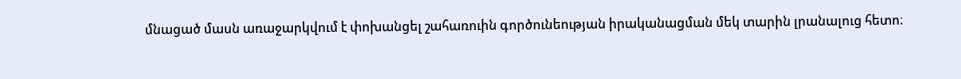մնացած մասն առաջարկվում է փոխանցել շահառուին գործունեության իրականացման մեկ տարին լրանալուց հետո։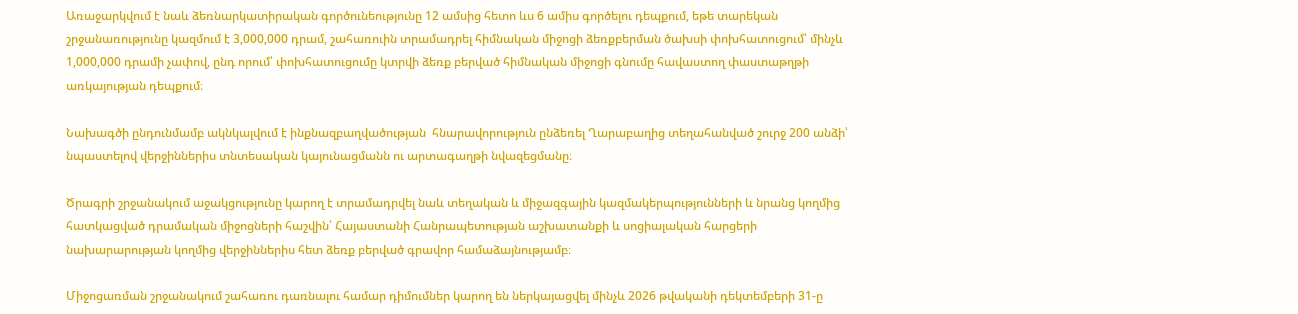Առաջարկվում է նաև ձեռնարկատիրական գործունեությունը 12 ամսից հետո ևս 6 ամիս գործելու դեպքում, եթե տարեկան շրջանառությունը կազմում է 3,000,000 դրամ, շահառուին տրամադրել հիմնական միջոցի ձեռքբերման ծախսի փոխհատուցում՝ մինչև 1,000,000 դրամի չափով, ընդ որում՝ փոխհատուցումը կտրվի ձեռք բերված հիմնական միջոցի գնումը հավաստող փաստաթղթի առկայության դեպքում։

Նախագծի ընդունմամբ ակնկալվում է ինքնազբաղվածության  հնարավորություն ընձեռել Ղարաբաղից տեղահանված շուրջ 200 անձի՝ նպաստելով վերջիններիս տնտեսական կայունացմանն ու արտագաղթի նվազեցմանը։

Ծրագրի շրջանակում աջակցությունը կարող է տրամադրվել նաև տեղական և միջազգային կազմակերպությունների և նրանց կողմից հատկացված դրամական միջոցների հաշվին՝ Հայաստանի Հանրապետության աշխատանքի և սոցիալական հարցերի նախարարության կողմից վերջիններիս հետ ձեռք բերված գրավոր համաձայնությամբ։

Միջոցառման շրջանակում շահառու դառնալու համար դիմումներ կարող են ներկայացվել մինչև 2026 թվականի դեկտեմբերի 31-ը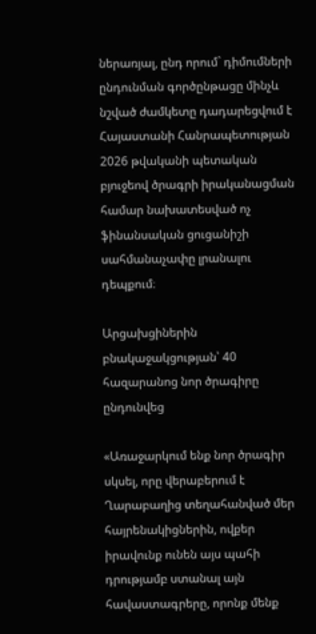ներառյալ, ընդ որում` դիմումների ընդունման գործընթացը մինչև նշված ժամկետը դադարեցվում է Հայաստանի Հանրապետության 2026 թվականի պետական բյուջեով ծրագրի իրականացման համար նախատեսված ոչ ֆինանսական ցուցանիշի սահմանաչափը լրանալու դեպքում։

Արցախցիներին բնակաջակցության՝ 40 հազարանոց նոր ծրագիրը ընդունվեց

«Առաջարկում ենք նոր ծրագիր սկսել, որը վերաբերում է Ղարաբաղից տեղահանված մեր հայրենակիցներին, ովքեր իրավունք ունեն այս պահի դրությամբ ստանալ այն հավաստագրերը, որոնք մենք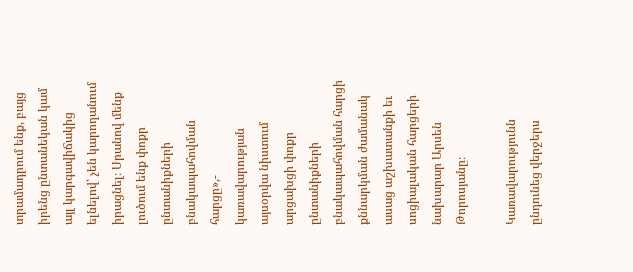տրամադրում ենք, բայց իրենց ընտանեկան կամ այլ կարգավիճակից ելնելով՝ չեն կարողանում իրացնել։ Սրանով մենք լուծում ենք փոքր ընտանիքների բնակապահովման հարցը»,- կառավարության այսօրվա նիստում արցախցի փոքր ընտանիքների բնակապահովման հարցի քննարկման ժամանակ ասաց աշխատանքի եւ սոցիալական հարցերի նախարար Արսեն Թորոսյանը։

Կառավարությունն ընդունեց վերջերս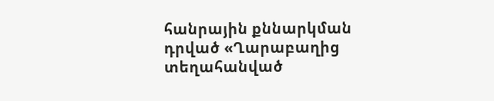հանրային քննարկման դրված «Ղարաբաղից տեղահանված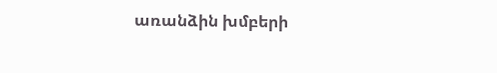առանձին խմբերի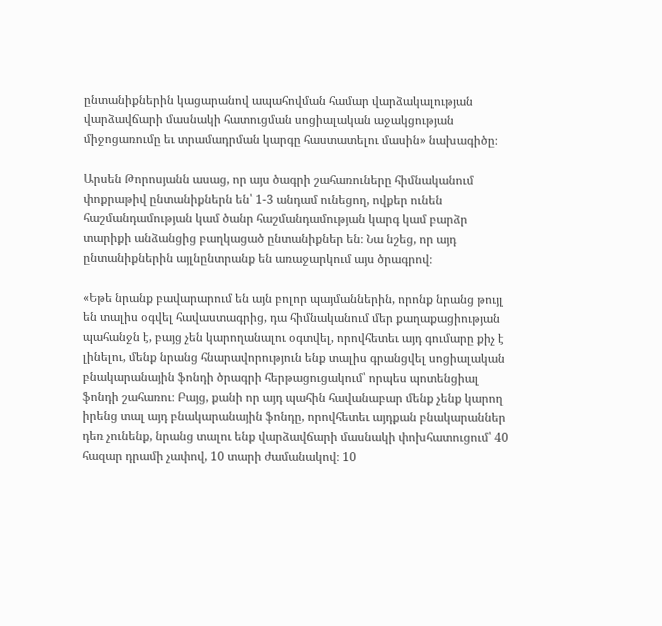ընտանիքներին կացարանով ապահովման համար վարձակալության վարձավճարի մասնակի հատուցման սոցիալական աջակցության միջոցառումը եւ տրամադրման կարգը հաստատելու մասին» նախագիծը։

Արսեն Թորոսյանն ասաց, որ այս ծագրի շահառուները հիմնականում փոքրաթիվ ընտանիքներն են՝ 1-3 անդամ ունեցող, ովքեր ունեն հաշմանդամության կամ ծանր հաշմանդամության կարգ կամ բարձր տարիքի անձանցից բաղկացած ընտանիքներ են։ Նա նշեց, որ այդ ընտանիքներին այլնընտրանք են առաջարկում այս ծրագրով։

«Եթե նրանք բավարարում են այն բոլոր պայմաններին, որոնք նրանց թույլ են տալիս օգվել հավաստագրից, դա հիմնականում մեր քաղաքացիության պահանջն է, բայց չեն կարողանալու օգտվել, որովհետեւ այդ գումարը քիչ է լինելու, մենք նրանց հնարավորություն ենք տալիս գրանցվել սոցիալական բնակարանային ֆոնդի ծրագրի հերթացուցակում՝ որպես պոտենցիալ ֆոնդի շահառու։ Բայց, քանի որ այդ պահին հավանաբար մենք չենք կարող իրենց տալ այդ բնակարանային ֆոնդը, որովհետեւ այդքան բնակարաններ դեռ չունենք, նրանց տալու ենք վարձավճարի մասնակի փոխհատուցում՝ 40 հազար դրամի չափով, 10 տարի ժամանակով։ 10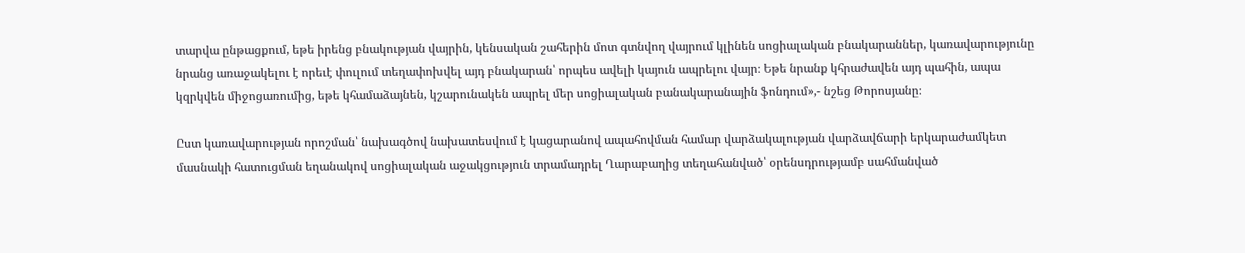տարվա ընթացքում, եթե իրենց բնակության վայրին, կենսական շահերին մոտ գտնվող վայրում կլինեն սոցիալական բնակարաններ, կառավարությունը նրանց առաջակելու է որեւէ փուլում տեղափոխվել այդ բնակարան՝ որպես ավելի կայուն ապրելու վայր։ Եթե նրանք կհրաժավեն այդ պահին, ապա կզրկվեն միջոցառումից, եթե կհամաձայնեն, կշարունակեն ապրել մեր սոցիալական բանակարանային ֆոնդում»,- նշեց Թորոսյանը։

Ըստ կառավարության որոշման՝ նախագծով նախատեսվում է կացարանով ապահովման համար վարձակալության վարձավճարի երկարաժամկետ մասնակի հատուցման եղանակով սոցիալական աջակցություն տրամադրել Ղարաբաղից տեղահանված՝ օրենսդրությամբ սահմանված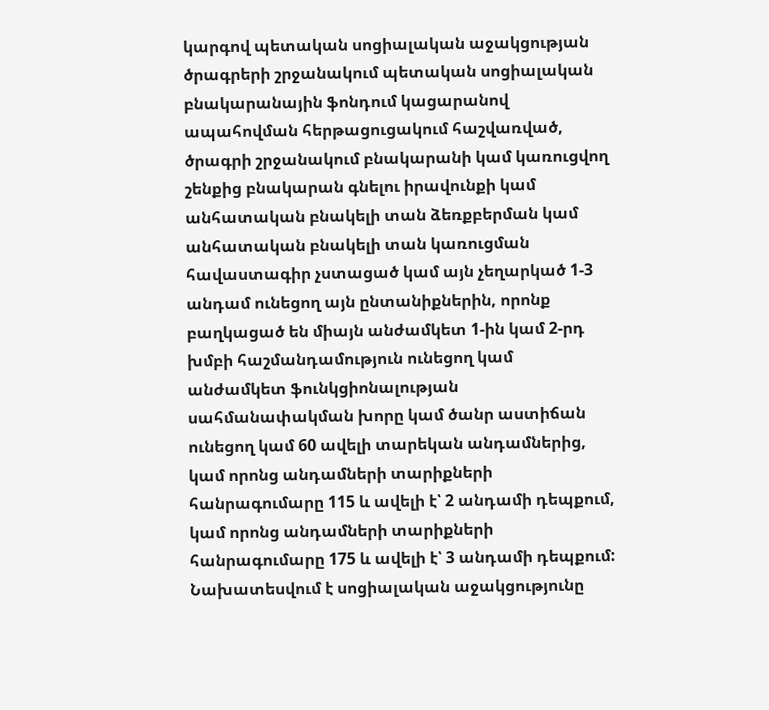կարգով պետական սոցիալական աջակցության ծրագրերի շրջանակում պետական սոցիալական բնակարանային ֆոնդում կացարանով ապահովման հերթացուցակում հաշվառված, ծրագրի շրջանակում բնակարանի կամ կառուցվող շենքից բնակարան գնելու իրավունքի կամ անհատական բնակելի տան ձեռքբերման կամ անհատական բնակելի տան կառուցման հավաստագիր չստացած կամ այն չեղարկած 1-3 անդամ ունեցող այն ընտանիքներին, որոնք բաղկացած են միայն անժամկետ 1-ին կամ 2-րդ խմբի հաշմանդամություն ունեցող կամ անժամկետ ֆունկցիոնալության սահմանափակման խորը կամ ծանր աստիճան ունեցող կամ 60 ավելի տարեկան անդամներից, կամ որոնց անդամների տարիքների հանրագումարը 115 և ավելի է՝ 2 անդամի դեպքում, կամ որոնց անդամների տարիքների հանրագումարը 175 և ավելի է՝ 3 անդամի դեպքում: Նախատեսվում է սոցիալական աջակցությունը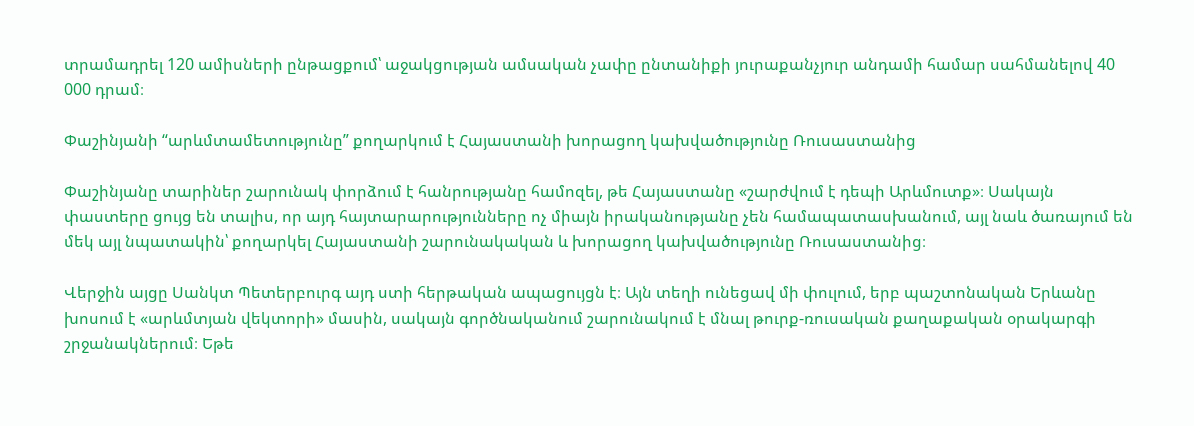տրամադրել 120 ամիսների ընթացքում՝ աջակցության ամսական չափը ընտանիքի յուրաքանչյուր անդամի համար սահմանելով 40 000 դրամ։

Փաշինյանի “արևմտամետությունը” քողարկում է Հայաստանի խորացող կախվածությունը Ռուսաստանից

Փաշինյանը տարիներ շարունակ փորձում է հանրությանը համոզել, թե Հայաստանը «շարժվում է դեպի Արևմուտք»։ Սակայն փաստերը ցույց են տալիս, որ այդ հայտարարությունները ոչ միայն իրականությանը չեն համապատասխանում, այլ նաև ծառայում են մեկ այլ նպատակին՝ քողարկել Հայաստանի շարունակական և խորացող կախվածությունը Ռուսաստանից։

Վերջին այցը Սանկտ Պետերբուրգ այդ ստի հերթական ապացույցն է։ Այն տեղի ունեցավ մի փուլում, երբ պաշտոնական Երևանը խոսում է «արևմտյան վեկտորի» մասին, սակայն գործնականում շարունակում է մնալ թուրք-ռուսական քաղաքական օրակարգի շրջանակներում։ Եթե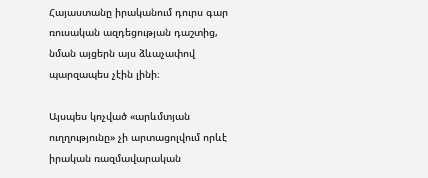Հայաստանը իրականում դուրս գար ռուսական ազդեցության դաշտից, նման այցերն այս ձևաչափով պարզապես չէին լինի։

Այսպես կոչված «արևմտյան ուղղությունը» չի արտացոլվում որևէ իրական ռազմավարական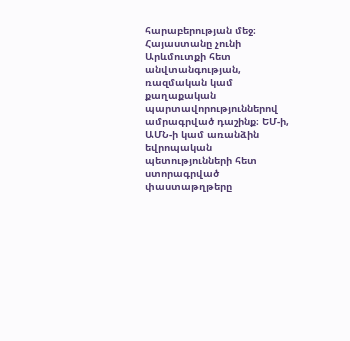հարաբերության մեջ։ Հայաստանը չունի Արևմուտքի հետ անվտանգության, ռազմական կամ քաղաքական պարտավորություններով ամրագրված դաշինք։ ԵՄ-ի, ԱՄՆ-ի կամ առանձին եվրոպական պետությունների հետ ստորագրված փաստաթղթերը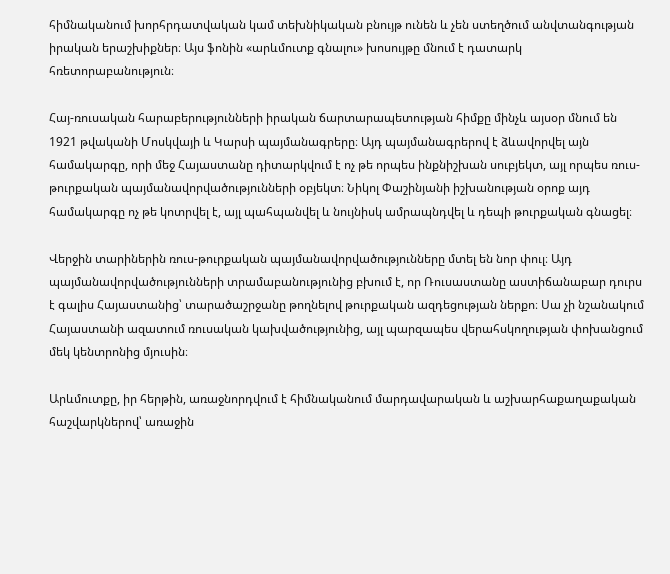հիմնականում խորհրդատվական կամ տեխնիկական բնույթ ունեն և չեն ստեղծում անվտանգության իրական երաշխիքներ։ Այս ֆոնին «արևմուտք գնալու» խոսույթը մնում է դատարկ հռետորաբանություն։

Հայ-ռուսական հարաբերությունների իրական ճարտարապետության հիմքը մինչև այսօր մնում են 1921 թվականի Մոսկվայի և Կարսի պայմանագրերը։ Այդ պայմանագրերով է ձևավորվել այն համակարգը, որի մեջ Հայաստանը դիտարկվում է ոչ թե որպես ինքնիշխան սուբյեկտ, այլ որպես ռուս-թուրքական պայմանավորվածությունների օբյեկտ։ Նիկոլ Փաշինյանի իշխանության օրոք այդ համակարգը ոչ թե կոտրվել է, այլ պահպանվել և նույնիսկ ամրապնդվել և դեպի թուրքական գնացել։

Վերջին տարիներին ռուս-թուրքական պայմանավորվածությունները մտել են նոր փուլ։ Այդ պայմանավորվածությունների տրամաբանությունից բխում է, որ Ռուսաստանը աստիճանաբար դուրս է գալիս Հայաստանից՝ տարածաշրջանը թողնելով թուրքական ազդեցության ներքո։ Սա չի նշանակում Հայաստանի ազատում ռուսական կախվածությունից, այլ պարզապես վերահսկողության փոխանցում մեկ կենտրոնից մյուսին։

Արևմուտքը, իր հերթին, առաջնորդվում է հիմնականում մարդավարական և աշխարհաքաղաքական հաշվարկներով՝ առաջին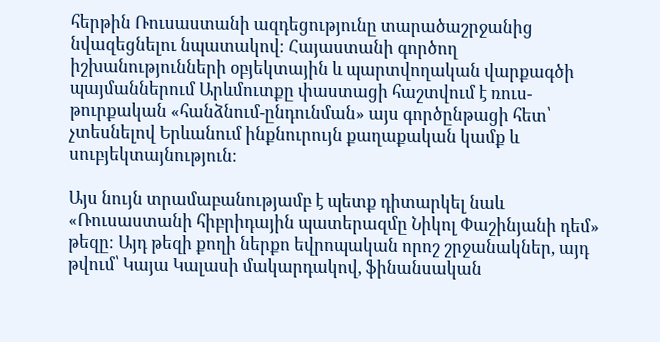հերթին Ռուսաստանի ազդեցությունը տարածաշրջանից նվազեցնելու նպատակով։ Հայաստանի գործող իշխանությունների օբյեկտային և պարտվողական վարքագծի պայմաններում Արևմուտքը փաստացի հաշտվում է ռուս-թուրքական «հանձնում-ընդունման» այս գործընթացի հետ՝ չտեսնելով Երևանում ինքնուրույն քաղաքական կամք և սուբյեկտայնություն։

Այս նույն տրամաբանությամբ է պետք դիտարկել նաև «Ռուսաստանի հիբրիդային պատերազմը Նիկոլ Փաշինյանի դեմ» թեզը։ Այդ թեզի քողի ներքո եվրոպական որոշ շրջանակներ, այդ թվում՝ Կայա Կալասի մակարդակով, ֆինանսական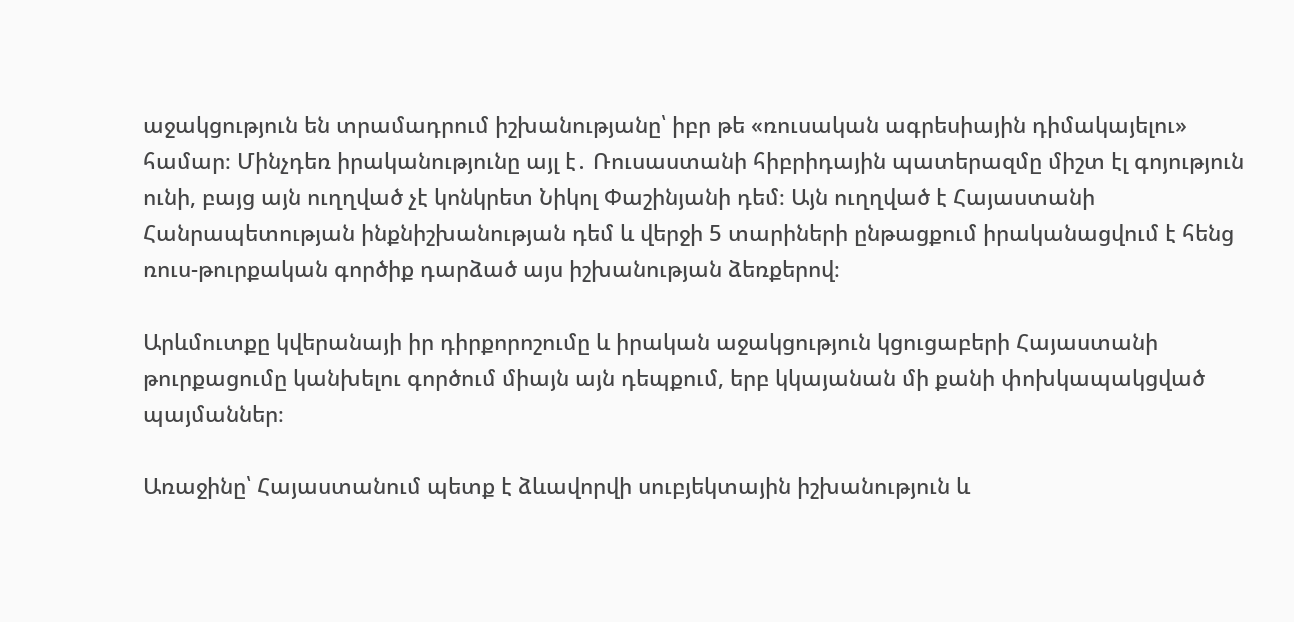աջակցություն են տրամադրում իշխանությանը՝ իբր թե «ռուսական ագրեսիային դիմակայելու» համար։ Մինչդեռ իրականությունը այլ է․ Ռուսաստանի հիբրիդային պատերազմը միշտ էլ գոյություն ունի, բայց այն ուղղված չէ կոնկրետ Նիկոլ Փաշինյանի դեմ։ Այն ուղղված է Հայաստանի Հանրապետության ինքնիշխանության դեմ և վերջի 5 տարիների ընթացքում իրականացվում է հենց ռուս-թուրքական գործիք դարձած այս իշխանության ձեռքերով։

Արևմուտքը կվերանայի իր դիրքորոշումը և իրական աջակցություն կցուցաբերի Հայաստանի թուրքացումը կանխելու գործում միայն այն դեպքում, երբ կկայանան մի քանի փոխկապակցված պայմաններ։

Առաջինը՝ Հայաստանում պետք է ձևավորվի սուբյեկտային իշխանություն և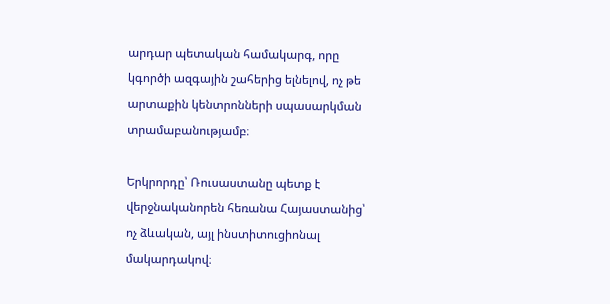արդար պետական համակարգ, որը կգործի ազգային շահերից ելնելով, ոչ թե արտաքին կենտրոնների սպասարկման տրամաբանությամբ։

Երկրորդը՝ Ռուսաստանը պետք է վերջնականորեն հեռանա Հայաստանից՝ ոչ ձևական, այլ ինստիտուցիոնալ մակարդակով։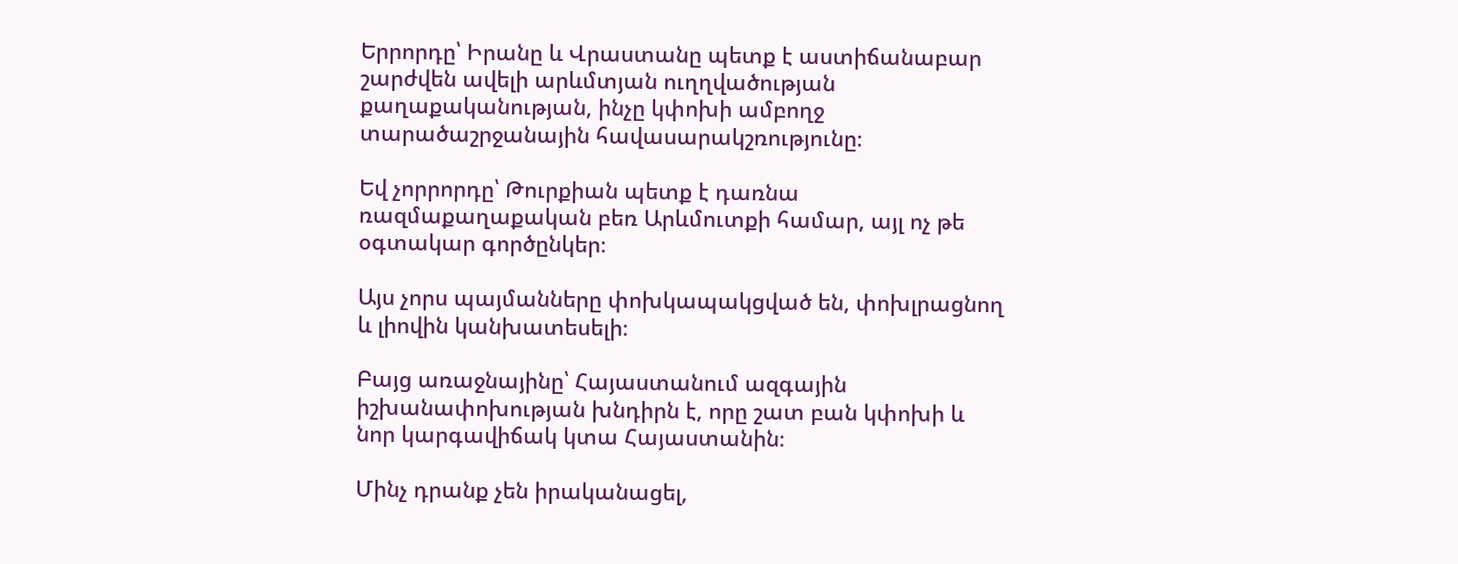Երրորդը՝ Իրանը և Վրաստանը պետք է աստիճանաբար շարժվեն ավելի արևմտյան ուղղվածության քաղաքականության, ինչը կփոխի ամբողջ տարածաշրջանային հավասարակշռությունը։

Եվ չորրորդը՝ Թուրքիան պետք է դառնա ռազմաքաղաքական բեռ Արևմուտքի համար, այլ ոչ թե օգտակար գործընկեր։

Այս չորս պայմանները փոխկապակցված են, փոխլրացնող և լիովին կանխատեսելի։

Բայց առաջնայինը՝ Հայաստանում ազգային իշխանափոխության խնդիրն է, որը շատ բան կփոխի և նոր կարգավիճակ կտա Հայաստանին։

Մինչ դրանք չեն իրականացել,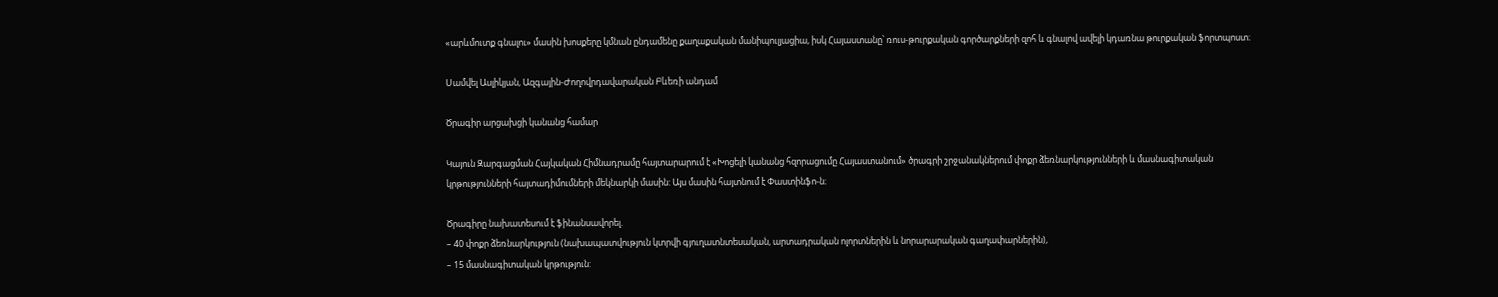«արևմուտք գնալու» մասին խոսքերը կմնան ընդամենը քաղաքական մանիպուլյացիա, իսկ Հայաստանը՝ ռուս-թուրքական գործարքների զոհ և գնալով ավելի կդառնա թուրքական ֆորտպոստ։

Սամվել Ասլիկյան, Ազգային-Ժողովրդավարական Բևեռի անդամ

Ծրագիր արցախցի կանանց համար

Կայուն Զարգացման Հայկական Հիմնադրամը հայտարարում է «Խոցելի կանանց հզորացումը Հայաստանում» ծրագրի շրջանակներում փոքր ձեռնարկությունների և մասնագիտական կրթությունների հայտադիմումների մեկնարկի մասին: Այս մասին հայտնում է Փաստինֆո-ն։

Ծրագիրը նախատեսում է ֆինանսավորել.
– 40 փոքր ձեռնարկություն (նախապատվություն կտրվի գյուղատնտեսական, արտադրական ոլորտներին և նորարարական գաղափարներին),
– 15 մասնագիտական կրթություն: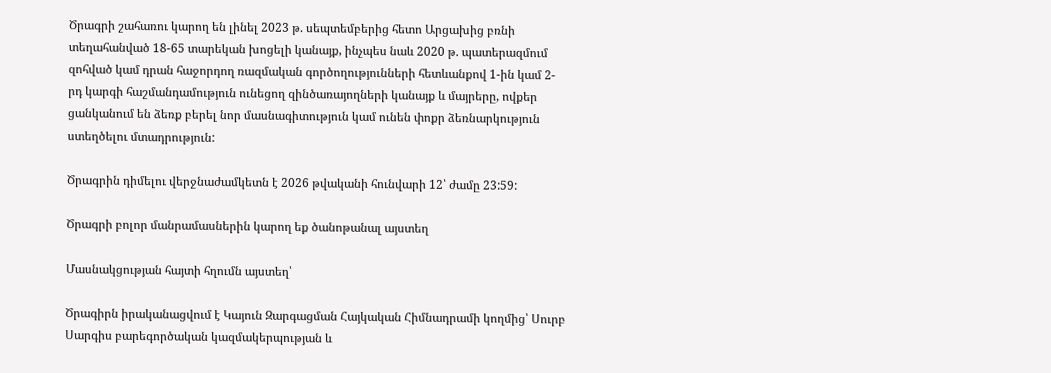Ծրագրի շահառու կարող են լինել 2023 թ. սեպտեմբերից հետո Արցախից բռնի տեղահանված 18-65 տարեկան խոցելի կանայք, ինչպես նաև 2020 թ. պատերազմում զոհված կամ դրան հաջորդող ռազմական գործողությունների հետևանքով 1-ին կամ 2-րդ կարգի հաշմանդամություն ունեցող զինծառայողների կանայք և մայրերը, ովքեր ցանկանում են ձեռք բերել նոր մասնագիտություն կամ ունեն փոքր ձեռնարկություն ստեղծելու մտադրություն:

Ծրագրին դիմելու վերջնաժամկետն է 2026 թվականի հունվարի 12՝ ժամը 23:59:

Ծրագրի բոլոր մանրամասներին կարող եք ծանոթանալ այստեղ

Մասնակցության հայտի հղումն այստեղ՝

Ծրագիրն իրականացվում է Կայուն Զարգացման Հայկական Հիմնադրամի կողմից՝ Սուրբ Սարգիս բարեգործական կազմակերպության և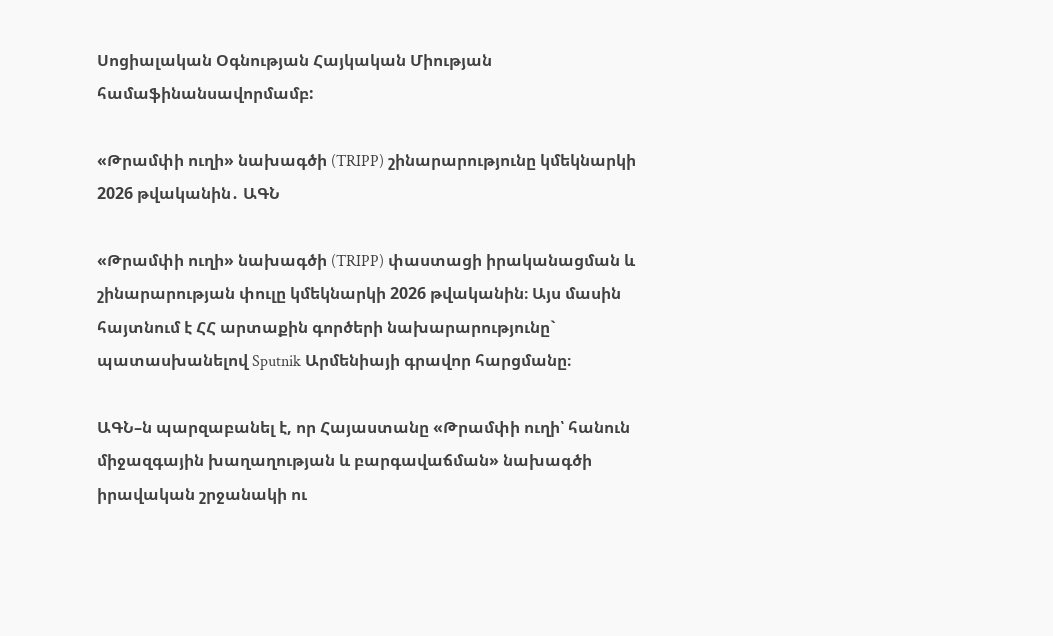Սոցիալական Օգնության Հայկական Միության համաֆինանսավորմամբ:

«Թրամփի ուղի» նախագծի (TRIPP) շինարարությունը կմեկնարկի 2026 թվականին․ ԱԳՆ

«Թրամփի ուղի» նախագծի (TRIPP) փաստացի իրականացման և շինարարության փուլը կմեկնարկի 2026 թվականին։ Այս մասին հայտնում է ՀՀ արտաքին գործերի նախարարությունը` պատասխանելով Sputnik Արմենիայի գրավոր հարցմանը։

ԱԳՆ–ն պարզաբանել է, որ Հայաստանը «Թրամփի ուղի՝ հանուն միջազգային խաղաղության և բարգավաճման» նախագծի իրավական շրջանակի ու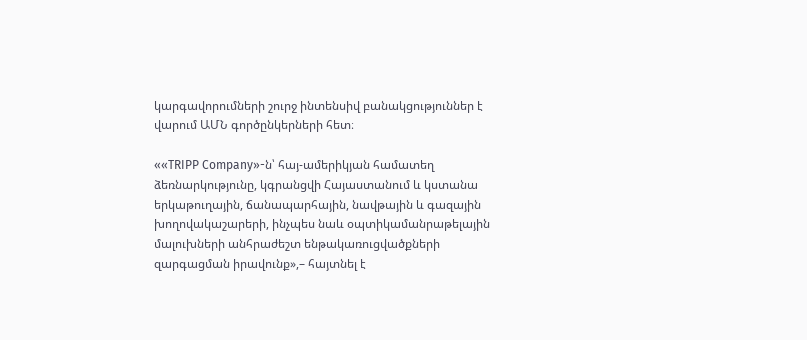կարգավորումների շուրջ ինտենսիվ բանակցություններ է վարում ԱՄՆ գործընկերների հետ։

««TRIPP Company»-ն՝ հայ-ամերիկյան համատեղ ձեռնարկությունը, կգրանցվի Հայաստանում և կստանա երկաթուղային, ճանապարհային, նավթային և գազային խողովակաշարերի, ինչպես նաև օպտիկամանրաթելային մալուխների անհրաժեշտ ենթակառուցվածքների զարգացման իրավունք»,– հայտնել է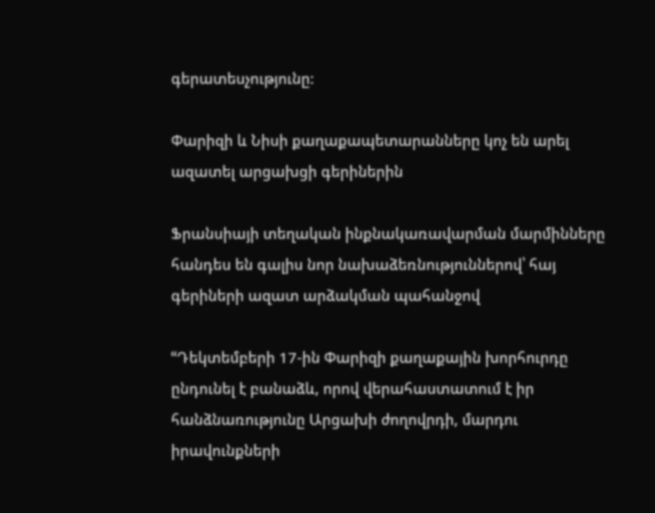գերատեսչությունը:

Փարիզի և Նիսի քաղաքապետարանները կոչ են արել ազատել արցախցի գերիներին

Ֆրանսիայի տեղական ինքնակառավարման մարմինները հանդես են գալիս նոր նախաձեռնություններով՝ հայ գերիների ազատ արձակման պահանջով

ՙՙԴեկտեմբերի 17-ին Փարիզի քաղաքային խորհուրդը ընդունել է բանաձև, որով վերահաստատում է իր հանձնառությունը Արցախի ժողովրդի, մարդու իրավունքների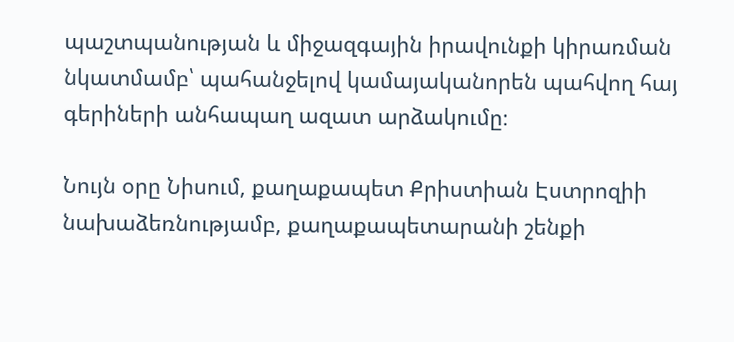պաշտպանության և միջազգային իրավունքի կիրառման նկատմամբ՝ պահանջելով կամայականորեն պահվող հայ գերիների անհապաղ ազատ արձակումը։

Նույն օրը Նիսում, քաղաքապետ Քրիստիան Էստրոզիի նախաձեռնությամբ, քաղաքապետարանի շենքի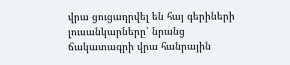վրա ցուցադրվել են հայ գերիների լուսանկարները՝ նրանց ճակատագրի վրա հանրային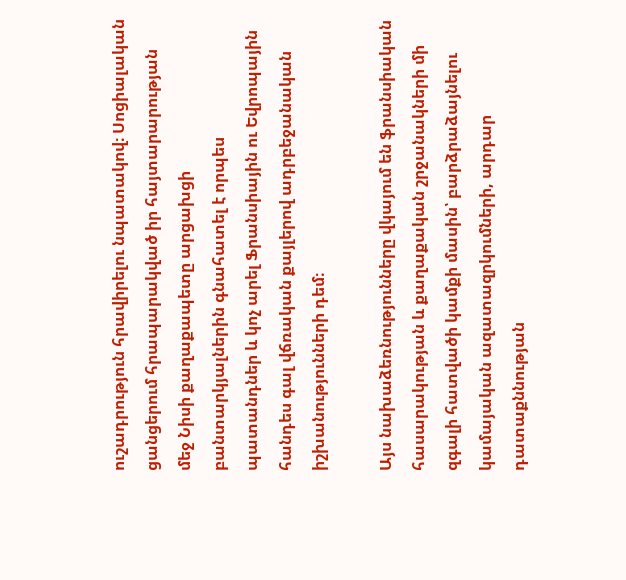ուշադրություն հրավիրելու նպատակով։ Սոցիալական ցանցերում հրապարակված իր հայտարարության մեջ Նիսի քաղաքապետը արցախցի բանտարկյալներին գնահատել է որպես պատանդներ և կոչ արել Ֆրանսիային ու Եվրոպային հանդես գալ վճռական քայլերով ադրբեջանական իշխանությունների դեմ։

Այս նախաձեռնությունները վկայում են ֆրանսիական հասարակության և քաղաքական շրջանակների մի զգալի հատվածի կամքի մասին՝ բարձրաձայնելու կամայական ազատազրկումների, արդար դատաքննության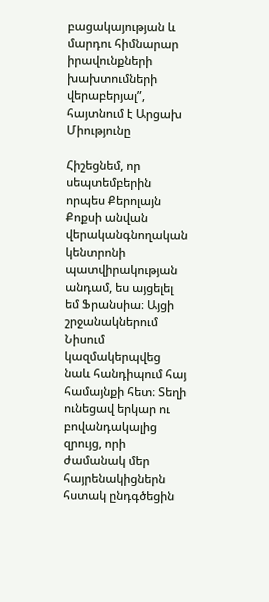բացակայության և մարդու հիմնարար իրավունքների խախտումների վերաբերյալ”, հայտնում է Արցախ Միությունը

Հիշեցնեմ, որ սեպտեմբերին որպես Քերոլայն Քոքսի անվան վերականգնողական կենտրոնի պատվիրակության անդամ, ես այցելել եմ Ֆրանսիա։ Այցի շրջանակներում Նիսում կազմակերպվեց նաև հանդիպում հայ համայնքի հետ։ Տեղի ունեցավ երկար ու բովանդակալից զրույց, որի ժամանակ մեր հայրենակիցներն հստակ ընդգծեցին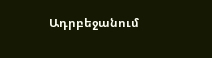Ադրբեջանում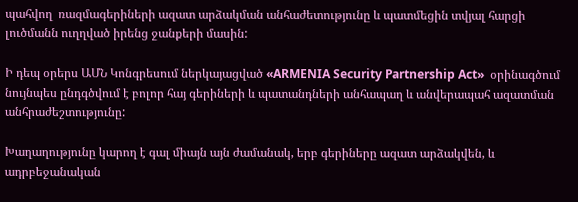պահվող  ռազմագերիների ազատ արձակման անհաժետությունը և պատմեցին տվյալ հարցի լուծմանն ուղղված իրենց ջանքերի մասին:

Ի դեպ օրերս ԱՄՆ Կոնգրեսում ներկայացված «ARMENIA Security Partnership Act»  օրինագծում նույնպես ընդգծվում է բոլոր հայ գերիների և պատանդների անհապաղ և անվերապահ ազատման անհրաժեշտությունը:

Խաղաղությունը կարող է գալ միայն այն ժամանակ, երբ գերիները ազատ արձակվեն, և ադրբեջանական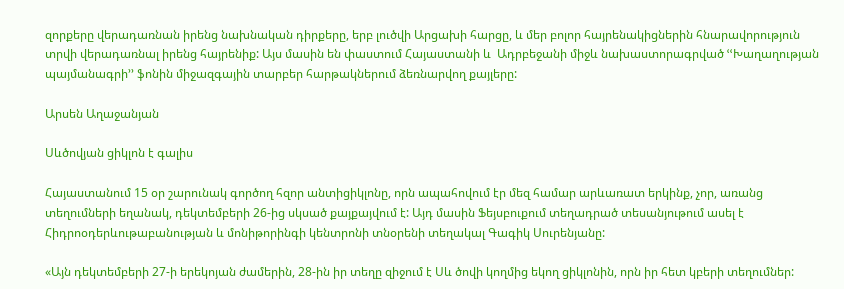զորքերը վերադառնան իրենց նախնական դիրքերը, երբ լուծվի Արցախի հարցը, և մեր բոլոր հայրենակիցներին հնարավորություն տրվի վերադառնալ իրենց հայրենիք: Այս մասին են փաստում Հայաստանի և  Ադրբեջանի միջև նախաստորագրված ՙՙԽաղաղության պայմանագրի՚՚ ֆոնին միջազգային տարբեր հարթակներում ձեռնարվող քայլերը:

Արսեն Աղաջանյան

Սևծովյան ցիկլոն է գալիս

Հայաստանում 15 օր շարունակ գործող հզոր անտիցիկլոնը, որն ապահովում էր մեզ համար արևառատ երկինք, չոր, առանց տեղումների եղանակ, դեկտեմբերի 26-ից սկսած քայքայվում է: Այդ մասին Ֆեյսբուքում տեղադրած տեսանյութում ասել է Հիդրոօդերևութաբանության և մոնիթորինգի կենտրոնի տնօրենի տեղակալ Գագիկ Սուրենյանը:

«Այն դեկտեմբերի 27-ի երեկոյան ժամերին, 28-ին իր տեղը զիջում է Սև ծովի կողմից եկող ցիկլոնին, որն իր հետ կբերի տեղումներ: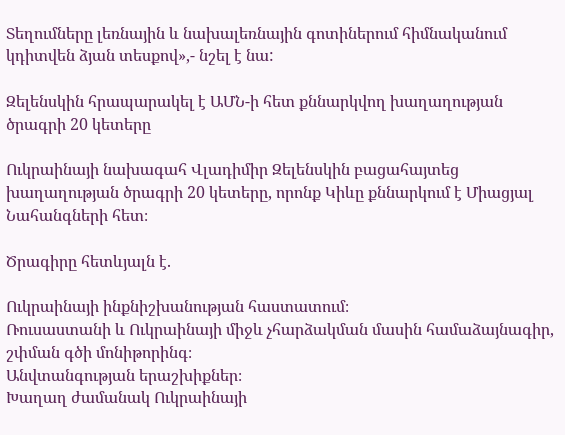Տեղումները լեռնային և նախալեռնային գոտիներում հիմնականում կդիտվեն ձյան տեսքով»,- նշել է նա:

Զելենսկին հրապարակել է ԱՄՆ-ի հետ քննարկվող խաղաղության ծրագրի 20 կետերը

Ուկրաինայի նախագահ Վլադիմիր Զելենսկին բացահայտեց խաղաղության ծրագրի 20 կետերը, որոնք Կիևը քննարկում է Միացյալ Նահանգների հետ։

Ծրագիրը հետևյալն է.

Ուկրաինայի ինքնիշխանության հաստատում։
Ռուսաստանի և Ուկրաինայի միջև չհարձակման մասին համաձայնագիր, շփման գծի մոնիթորինգ։
Անվտանգության երաշխիքներ։
Խաղաղ ժամանակ Ուկրաինայի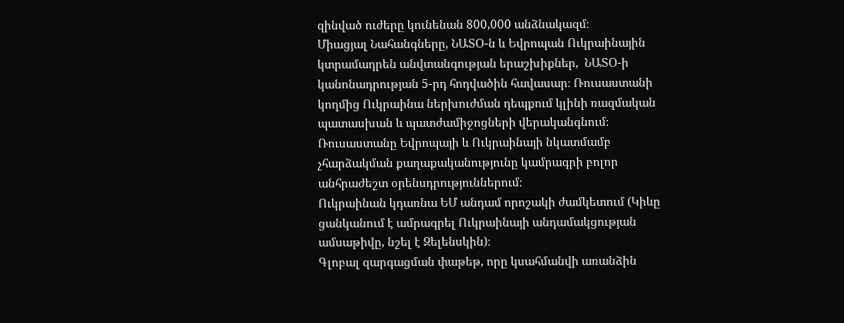զինված ուժերը կունենան 800,000 անձնակազմ։
Միացյալ Նահանգները, ՆԱՏՕ-ն և Եվրոպան Ուկրաինային կտրամադրեն անվտանգության երաշխիքներ,  ՆԱՏՕ-ի կանոնադրության 5-րդ հոդվածին հավասար։ Ռուսաստանի կողմից Ուկրաինա ներխուժման դեպքում կլինի ռազմական պատասխան և պատժամիջոցների վերականգնում։
Ռուսաստանը Եվրոպայի և Ուկրաինայի նկատմամբ չհարձակման քաղաքականությունը կամրագրի բոլոր անհրաժեշտ օրենսդրություններում։
Ուկրաինան կդառնա ԵՄ անդամ որոշակի ժամկետում (Կիևը ցանկանում է ամրագրել Ուկրաինայի անդամակցության ամսաթիվը, նշել է Զելենսկին)։
Գլոբալ զարգացման փաթեթ, որը կսահմանվի առանձին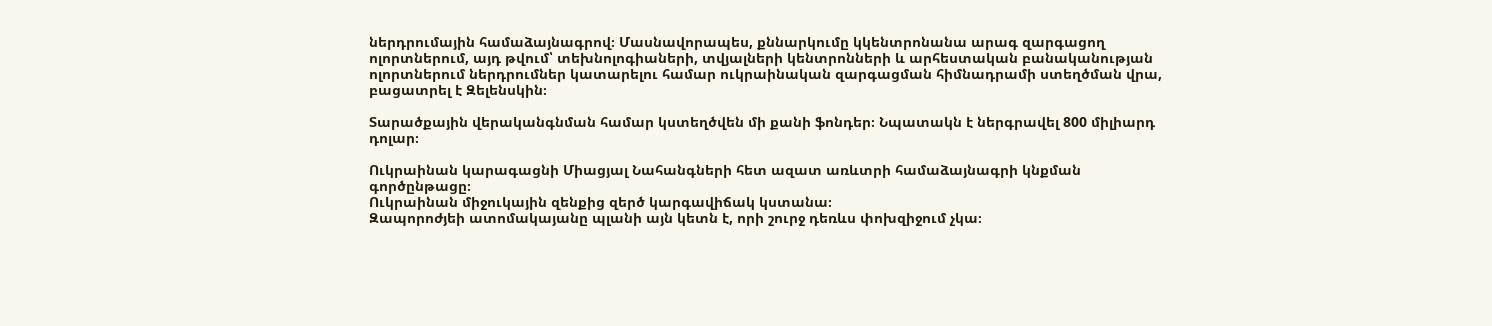ներդրումային համաձայնագրով։ Մասնավորապես, քննարկումը կկենտրոնանա արագ զարգացող ոլորտներում, այդ թվում՝ տեխնոլոգիաների, տվյալների կենտրոնների և արհեստական բանականության ոլորտներում ներդրումներ կատարելու համար ուկրաինական զարգացման հիմնադրամի ստեղծման վրա, բացատրել է Զելենսկին։

Տարածքային վերականգնման համար կստեղծվեն մի քանի ֆոնդեր։ Նպատակն է ներգրավել 800 միլիարդ դոլար։

Ուկրաինան կարագացնի Միացյալ Նահանգների հետ ազատ առևտրի համաձայնագրի կնքման գործընթացը։
Ուկրաինան միջուկային զենքից զերծ կարգավիճակ կստանա։
Զապորոժյեի ատոմակայանը պլանի այն կետն է, որի շուրջ դեռևս փոխզիջում չկա։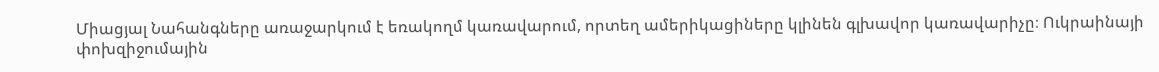Միացյալ Նահանգները առաջարկում է եռակողմ կառավարում, որտեղ ամերիկացիները կլինեն գլխավոր կառավարիչը։ Ուկրաինայի փոխզիջումային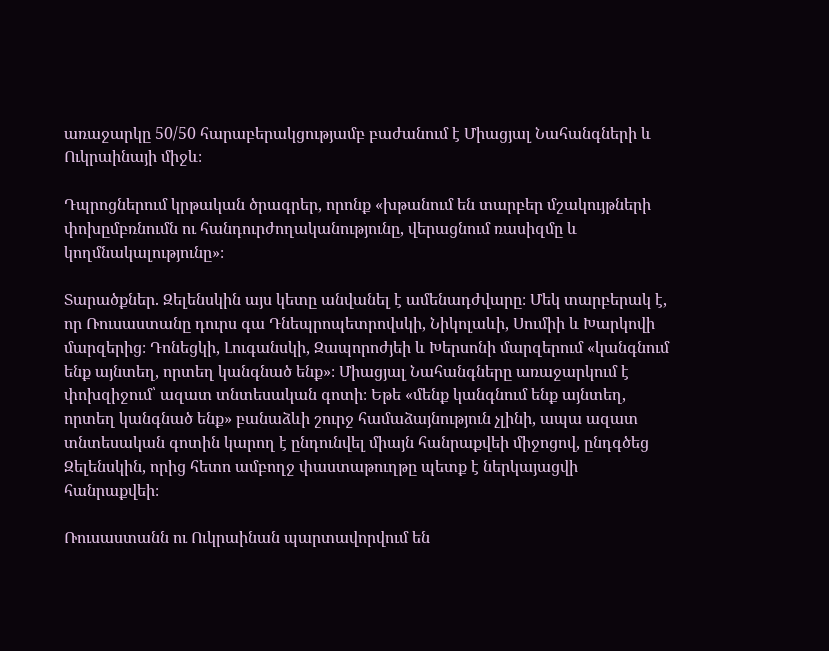առաջարկը 50/50 հարաբերակցությամբ բաժանում է Միացյալ Նահանգների և Ուկրաինայի միջև։

Դպրոցներում կրթական ծրագրեր, որոնք «խթանում են տարբեր մշակույթների փոխըմբռնումն ու հանդուրժողականությունը, վերացնում ռասիզմը և կողմնակալությունը»։

Տարածքներ. Զելենսկին այս կետը անվանել է ամենադժվարը։ Մեկ տարբերակ է, որ Ռուսաստանը դուրս գա Դնեպրոպետրովսկի, Նիկոլաևի, Սումիի և Խարկովի մարզերից։ Դոնեցկի, Լուգանսկի, Զապորոժյեի և Խերսոնի մարզերում «կանգնում ենք այնտեղ, որտեղ կանգնած ենք»։ Միացյալ Նահանգները առաջարկում է փոխզիջում՝ ազատ տնտեսական գոտի։ Եթե «մենք կանգնում ենք այնտեղ, որտեղ կանգնած ենք» բանաձևի շուրջ համաձայնություն չլինի, ապա ազատ տնտեսական գոտին կարող է ընդունվել միայն հանրաքվեի միջոցով, ընդգծեց Զելենսկին, որից հետո ամբողջ փաստաթուղթը պետք է ներկայացվի հանրաքվեի։

Ռուսաստանն ու Ուկրաինան պարտավորվում են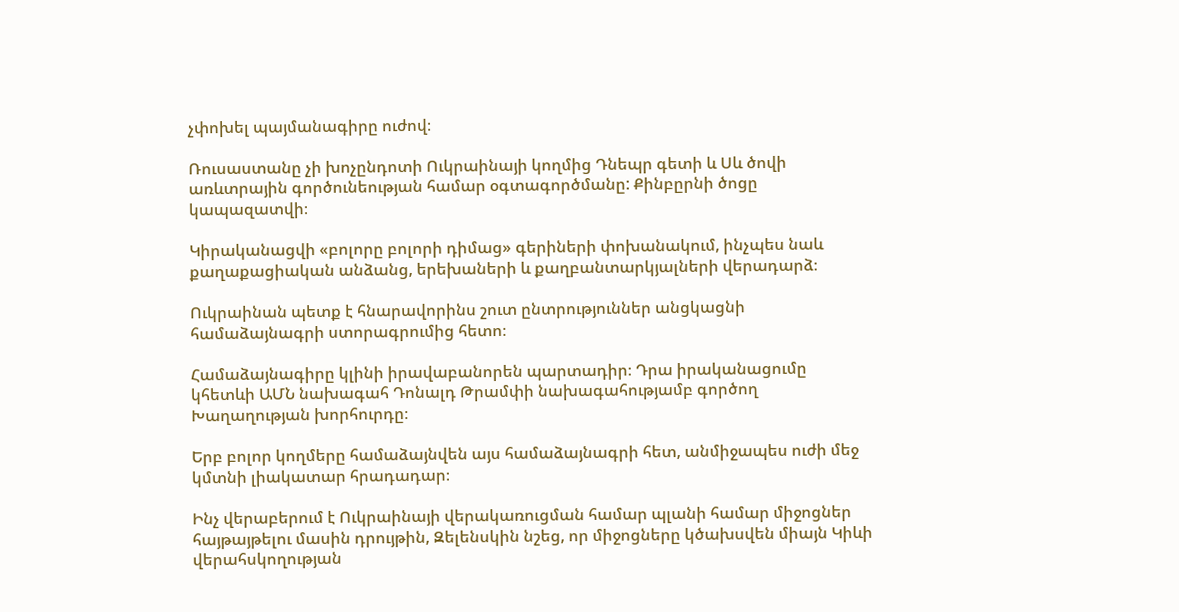չփոխել պայմանագիրը ուժով։

Ռուսաստանը չի խոչընդոտի Ուկրաինայի կողմից Դնեպր գետի և Սև ծովի առևտրային գործունեության համար օգտագործմանը: Քինբըրնի ծոցը կապազատվի։

Կիրականացվի «բոլորը բոլորի դիմաց» գերիների փոխանակում, ինչպես նաև քաղաքացիական անձանց, երեխաների և քաղբանտարկյալների վերադարձ։

Ուկրաինան պետք է հնարավորինս շուտ ընտրություններ անցկացնի համաձայնագրի ստորագրումից հետո։

Համաձայնագիրը կլինի իրավաբանորեն պարտադիր։ Դրա իրականացումը կհետևի ԱՄՆ նախագահ Դոնալդ Թրամփի նախագահությամբ գործող Խաղաղության խորհուրդը։

Երբ բոլոր կողմերը համաձայնվեն այս համաձայնագրի հետ, անմիջապես ուժի մեջ կմտնի լիակատար հրադադար։

Ինչ վերաբերում է Ուկրաինայի վերակառուցման համար պլանի համար միջոցներ հայթայթելու մասին դրույթին, Զելենսկին նշեց, որ միջոցները կծախսվեն միայն Կիևի վերահսկողության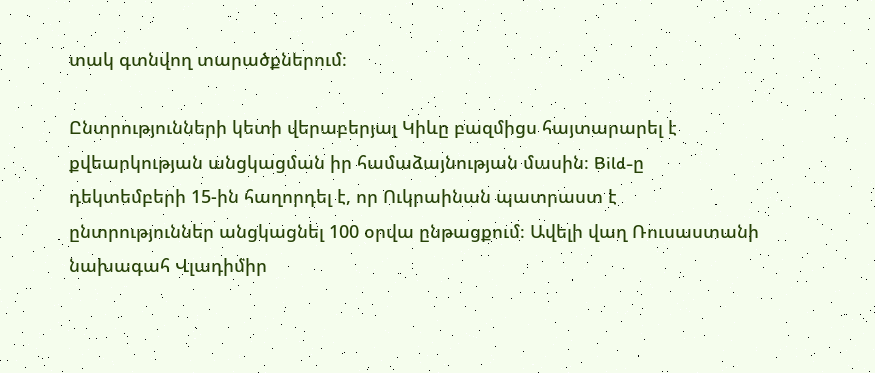տակ գտնվող տարածքներում։

Ընտրությունների կետի վերաբերյալ Կիևը բազմիցս հայտարարել է քվեարկության անցկացման իր համաձայնության մասին։ Bild-ը դեկտեմբերի 15-ին հաղորդել է, որ Ուկրաինան պատրաստ է ընտրություններ անցկացնել 100 օրվա ընթացքում։ Ավելի վաղ Ռուսաստանի նախագահ Վլադիմիր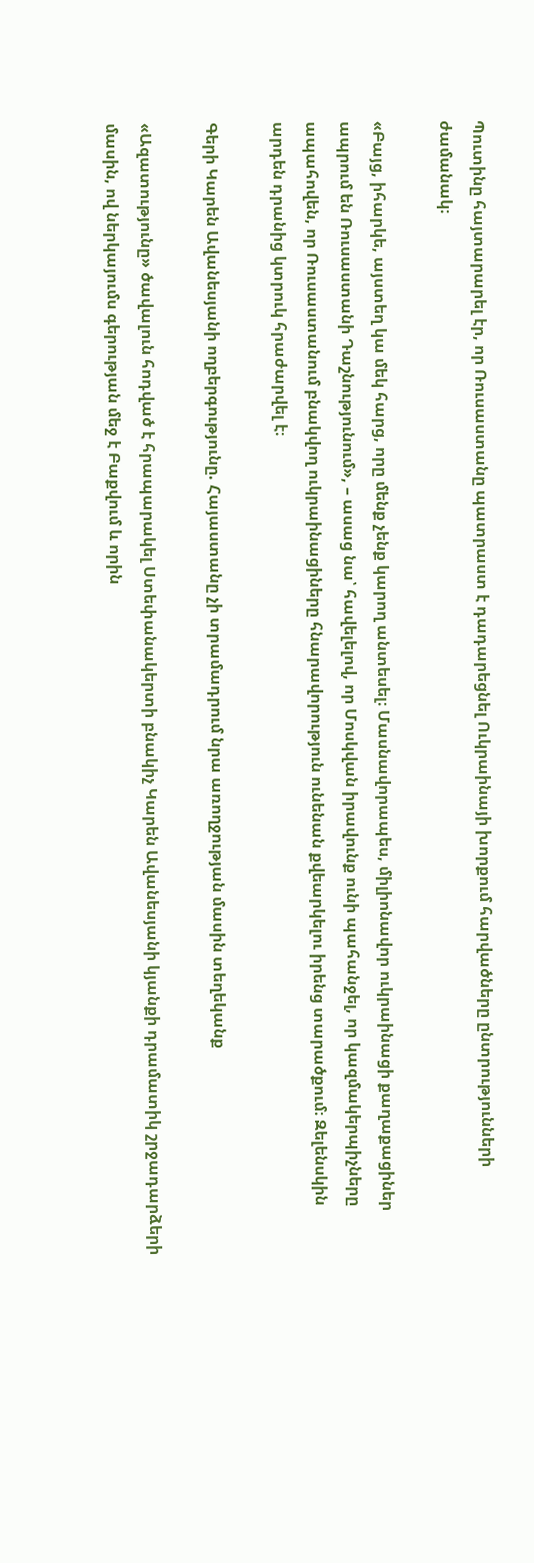Պուտինը հայտարարել էր, որ Ռուսաստանը պատրաստ է դադարեցնել Ուկրաինայի խորքում հարվածները ընտրությունների ժամանակ։

«Բայց, իհարկե, այստեղ կա մեկ հարց, որը մենք չենք կարող անտեսել։ Մասնավորապես, միլիոնավոր ուկրաինացի քաղաքացիներ ապրում են Ռուսաստանի Դաշնությունում», – ասաց նա՝ հավելելով, որ Մոսկվան իրավունք ունի պահանջել, որ կազմակերպիչները ապահովեն, որ Ռուսաստանում բնակվող ուկրաինացիները հնարավորություն ունենան քվեարկելու իրենց տարածքում։ Զելենսկին արդեն դրանից կտրուկ հրաժարվել է։

Գերի Կարեն Ավանեսյանի ողբերգությունը. Հայաստանը չի տրամադրում նրա առողջության մասին տեղեկանք

«Ազատությունը» ծավալուն հոդված է հրապարակել Ստեփանակերտի բնակիչ Կարեն Ավանեսյանի կյանքի դրամատիկ շրջադարձերի մասին, ով ներկայումս գերության մեջ է Բաքվում և որին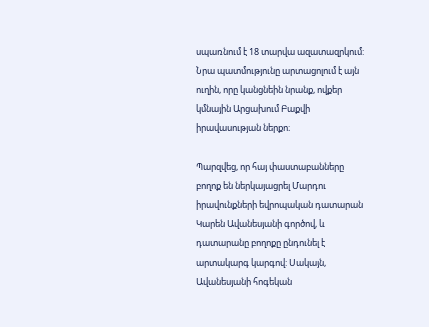սպառնում է 18 տարվա ազատազրկում: Նրա պատմությունը արտացոլում է այն ուղին, որը կանցնեին նրանք, ովքեր կմնային Արցախում Բաքվի իրավասության ներքո։

Պարզվեց, որ հայ փաստաբանները բողոք են ներկայացրել Մարդու իրավունքների եվրոպական դատարան Կարեն Ավանեսյանի գործով, և դատարանը բողոքը ընդունել է արտակարգ կարգով: Սակայն, Ավանեսյանի հոգեկան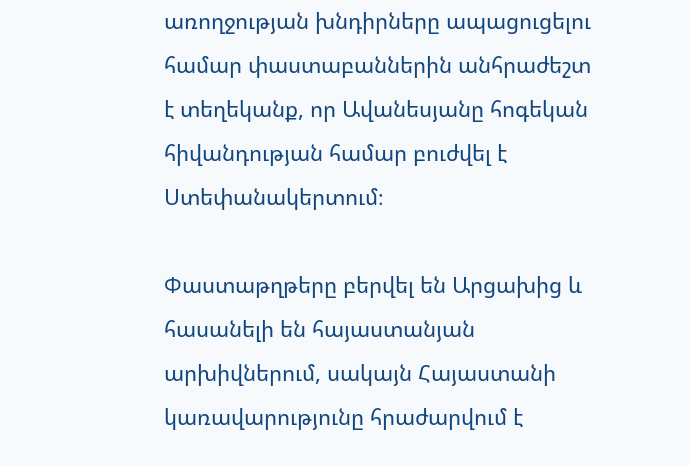առողջության խնդիրները ապացուցելու համար փաստաբաններին անհրաժեշտ է տեղեկանք, որ Ավանեսյանը հոգեկան հիվանդության համար բուժվել է Ստեփանակերտում։

Փաստաթղթերը բերվել են Արցախից և հասանելի են հայաստանյան արխիվներում, սակայն Հայաստանի կառավարությունը հրաժարվում է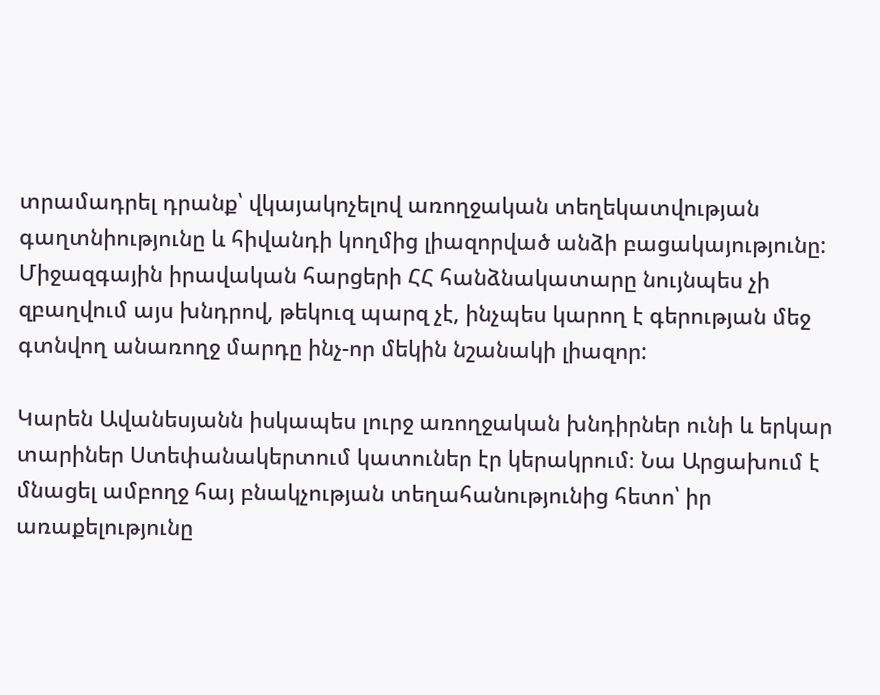տրամադրել դրանք՝ վկայակոչելով առողջական տեղեկատվության գաղտնիությունը և հիվանդի կողմից լիազորված անձի բացակայությունը: Միջազգային իրավական հարցերի ՀՀ հանձնակատարը նույնպես չի զբաղվում այս խնդրով, թեկուզ պարզ չէ, ինչպես կարող է գերության մեջ գտնվող անառողջ մարդը ինչ-որ մեկին նշանակի լիազոր:

Կարեն Ավանեսյանն իսկապես լուրջ առողջական խնդիրներ ունի և երկար տարիներ Ստեփանակերտում կատուներ էր կերակրում։ Նա Արցախում է մնացել ամբողջ հայ բնակչության տեղահանությունից հետո՝ իր առաքելությունը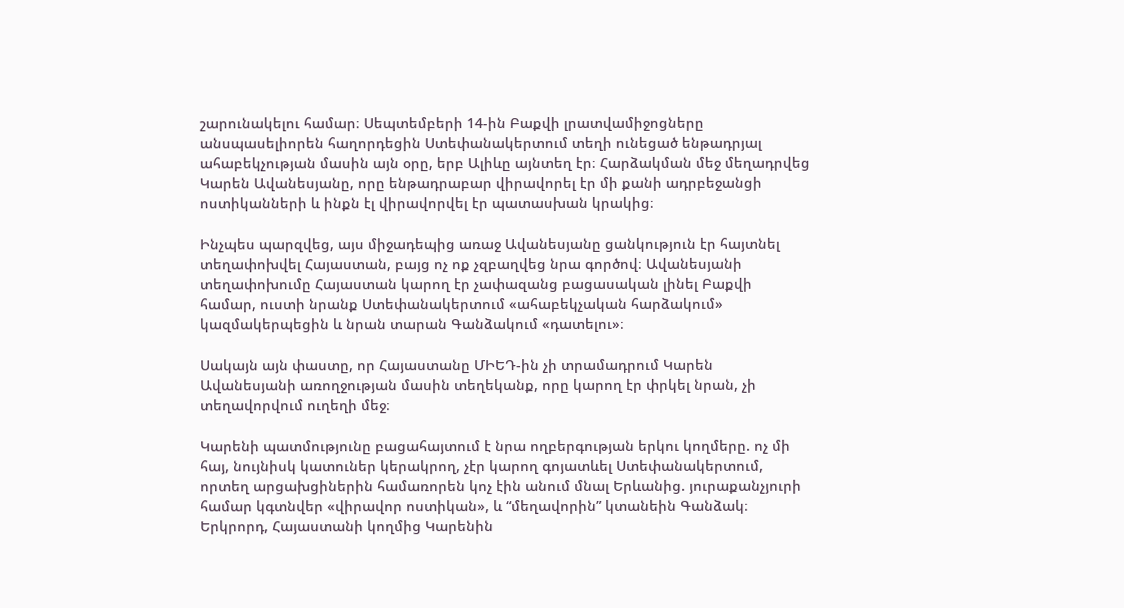շարունակելու համար։ Սեպտեմբերի 14-ին Բաքվի լրատվամիջոցները անսպասելիորեն հաղորդեցին Ստեփանակերտում տեղի ունեցած ենթադրյալ ահաբեկչության մասին այն օրը, երբ Ալիևը այնտեղ էր։ Հարձակման մեջ մեղադրվեց Կարեն Ավանեսյանը, որը ենթադրաբար վիրավորել էր մի քանի ադրբեջանցի ոստիկանների և ինքն էլ վիրավորվել էր պատասխան կրակից։

Ինչպես պարզվեց, այս միջադեպից առաջ Ավանեսյանը ցանկություն էր հայտնել տեղափոխվել Հայաստան, բայց ոչ ոք չզբաղվեց նրա գործով։ Ավանեսյանի տեղափոխումը Հայաստան կարող էր չափազանց բացասական լինել Բաքվի համար, ուստի նրանք Ստեփանակերտում «ահաբեկչական հարձակում» կազմակերպեցին և նրան տարան Գանձակում «դատելու»։

Սակայն այն փաստը, որ Հայաստանը ՄԻԵԴ-ին չի տրամադրում Կարեն Ավանեսյանի առողջության մասին տեղեկանք, որը կարող էր փրկել նրան, չի տեղավորվում ուղեղի մեջ։

Կարենի պատմությունը բացահայտում է նրա ողբերգության երկու կողմերը. ոչ մի հայ, նույնիսկ կատուներ կերակրող, չէր կարող գոյատևել Ստեփանակերտում, որտեղ արցախցիներին համառորեն կոչ էին անում մնալ Երևանից. յուրաքանչյուրի համար կգտնվեր «վիրավոր ոստիկան», և “մեղավորին” կտանեին Գանձակ։ Երկրորդ, Հայաստանի կողմից Կարենին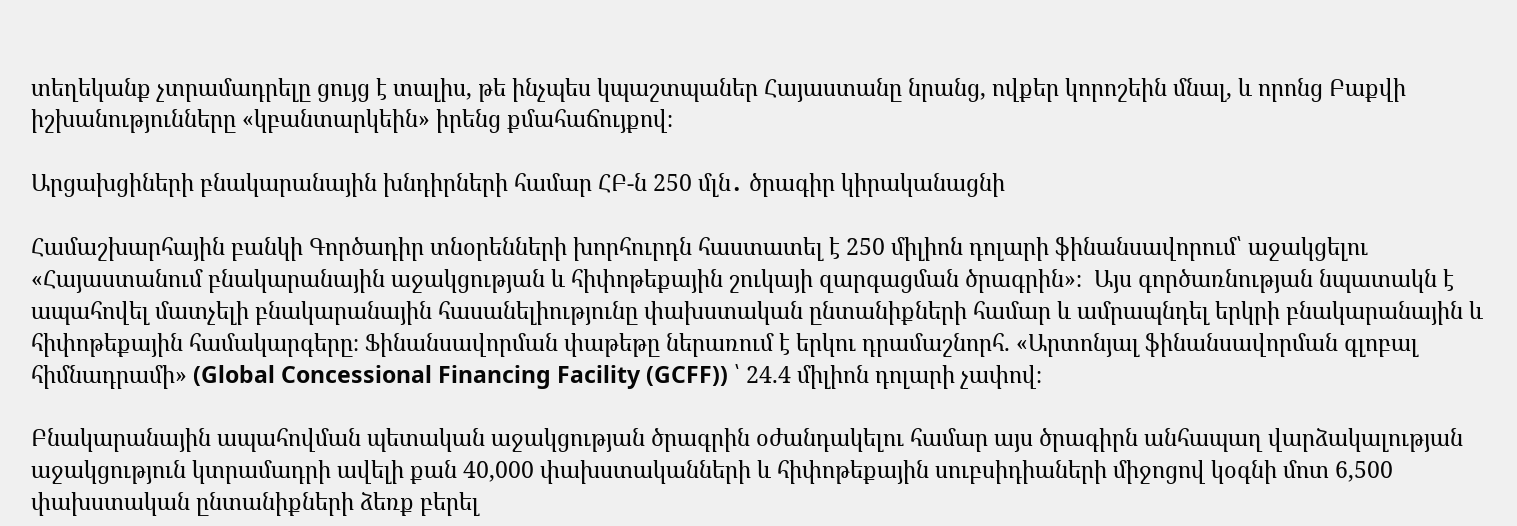տեղեկանք չտրամադրելը ցույց է տալիս, թե ինչպես կպաշտպաներ Հայաստանը նրանց, ովքեր կորոշեին մնալ, և որոնց Բաքվի իշխանությունները «կբանտարկեին» իրենց քմահաճույքով։

Արցախցիների բնակարանային խնդիրների համար ՀԲ-ն 250 մլն․ ծրագիր կիրականացնի

Համաշխարհային բանկի Գործադիր տնօրենների խորհուրդն հաստատել է 250 միլիոն դոլարի ֆինանսավորում՝ աջակցելու «Հայաստանում բնակարանային աջակցության և հիփոթեքային շուկայի զարգացման ծրագրին»։  Այս գործառնության նպատակն է ապահովել մատչելի բնակարանային հասանելիությունը փախստական ընտանիքների համար և ամրապնդել երկրի բնակարանային և հիփոթեքային համակարգերը։ Ֆինանսավորման փաթեթը ներառում է երկու դրամաշնորհ. «Արտոնյալ ֆինանսավորման գլոբալ հիմնադրամի» (Global Concessional Financing Facility (GCFF)) ՝ 24.4 միլիոն դոլարի չափով։

Բնակարանային ապահովման պետական աջակցության ծրագրին օժանդակելու համար այս ծրագիրն անհապաղ վարձակալության աջակցություն կտրամադրի ավելի քան 40,000 փախստականների և հիփոթեքային սուբսիդիաների միջոցով կօգնի մոտ 6,500 փախստական ընտանիքների ձեռք բերել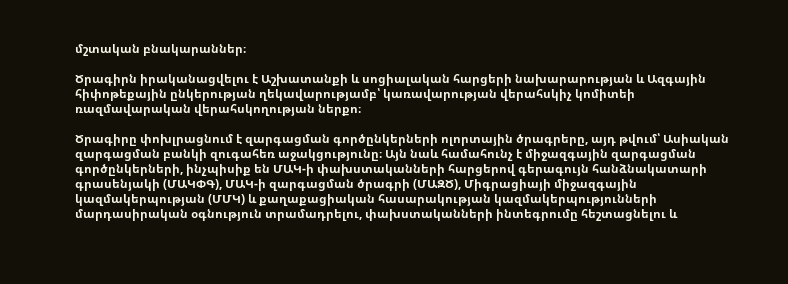մշտական բնակարաններ։

Ծրագիրն իրականացվելու է Աշխատանքի և սոցիալական հարցերի նախարարության և Ազգային հիփոթեքային ընկերության ղեկավարությամբ՝ կառավարության վերահսկիչ կոմիտեի ռազմավարական վերահսկողության ներքո։

Ծրագիրը փոխլրացնում է զարգացման գործընկերների ոլորտային ծրագրերը, այդ թվում՝ Ասիական զարգացման բանկի զուգահեռ աջակցությունը։ Այն նաև համահունչ է միջազգային զարգացման գործընկերների, ինչպիսիք են ՄԱԿ-ի փախստականների հարցերով գերագույն հանձնակատարի գրասենյակի (ՄԱԿՓԳ), ՄԱԿ-ի զարգացման ծրագրի (ՄԱԶԾ), Միգրացիայի միջազգային կազմակերպության (ՄՄԿ) և քաղաքացիական հասարակության կազմակերպությունների մարդասիրական օգնություն տրամադրելու, փախստականների ինտեգրումը հեշտացնելու և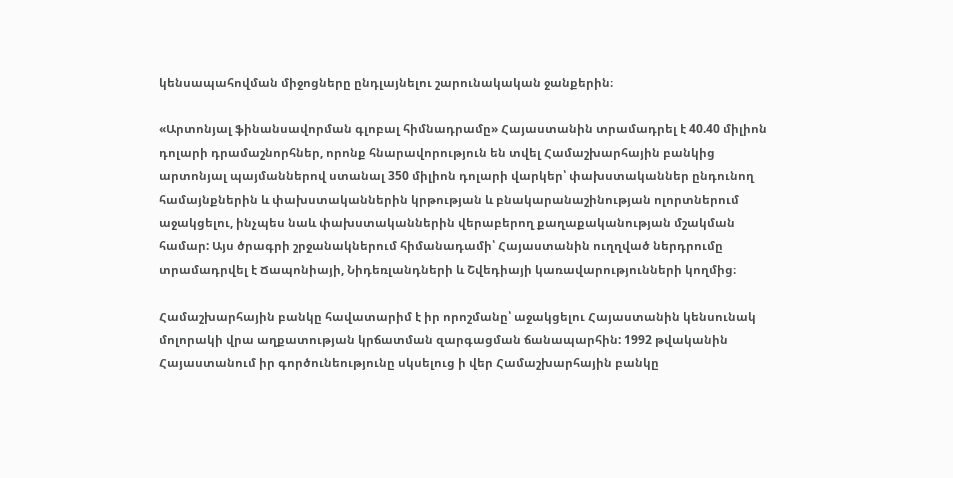կենսապահովման միջոցները ընդլայնելու շարունակական ջանքերին։

«Արտոնյալ ֆինանսավորման գլոբալ հիմնադրամը» Հայաստանին տրամադրել է 40.40 միլիոն դոլարի դրամաշնորհներ, որոնք հնարավորություն են տվել Համաշխարհային բանկից արտոնյալ պայմաններով ստանալ 350 միլիոն դոլարի վարկեր՝ փախստականներ ընդունող համայնքներին և փախստականներին կրթության և բնակարանաշինության ոլորտներում աջակցելու, ինչպես նաև փախստականներին վերաբերող քաղաքականության մշակման համար: Այս ծրագրի շրջանակներում հիմանադամի՝ Հայաստանին ուղղված ներդրումը տրամադրվել է Ճապոնիայի, Նիդեռլանդների և Շվեդիայի կառավարությունների կողմից։

Համաշխարհային բանկը հավատարիմ է իր որոշմանը՝ աջակցելու Հայաստանին կենսունակ մոլորակի վրա աղքատության կրճատման զարգացման ճանապարհին: 1992 թվականին Հայաստանում իր գործունեությունը սկսելուց ի վեր Համաշխարհային բանկը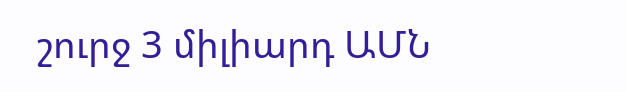շուրջ 3 միլիարդ ԱՄՆ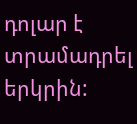դոլար է տրամադրել երկրին: